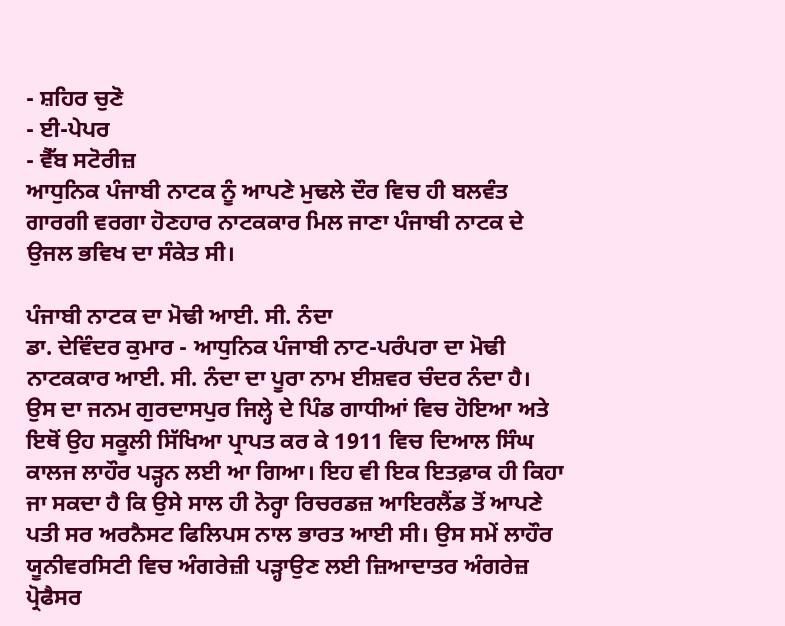- ਸ਼ਹਿਰ ਚੁਣੋ
- ਈ-ਪੇਪਰ
- ਵੈੱਬ ਸਟੋਰੀਜ਼
ਆਧੁਨਿਕ ਪੰਜਾਬੀ ਨਾਟਕ ਨੂੰ ਆਪਣੇ ਮੁਢਲੇ ਦੌਰ ਵਿਚ ਹੀ ਬਲਵੰਤ ਗਾਰਗੀ ਵਰਗਾ ਹੋਣਹਾਰ ਨਾਟਕਕਾਰ ਮਿਲ ਜਾਣਾ ਪੰਜਾਬੀ ਨਾਟਕ ਦੇ ਉਜਲ ਭਵਿਖ ਦਾ ਸੰਕੇਤ ਸੀ।

ਪੰਜਾਬੀ ਨਾਟਕ ਦਾ ਮੋਢੀ ਆਈ. ਸੀ. ਨੰਦਾ
ਡਾ. ਦੇਵਿੰਦਰ ਕੁਮਾਰ - ਆਧੁਨਿਕ ਪੰਜਾਬੀ ਨਾਟ-ਪਰੰਪਰਾ ਦਾ ਮੋਢੀ ਨਾਟਕਕਾਰ ਆਈ. ਸੀ. ਨੰਦਾ ਦਾ ਪੂਰਾ ਨਾਮ ਈਸ਼ਵਰ ਚੰਦਰ ਨੰਦਾ ਹੈ। ਉਸ ਦਾ ਜਨਮ ਗੁਰਦਾਸਪੁਰ ਜਿਲ੍ਹੇ ਦੇ ਪਿੰਡ ਗਾਧੀਆਂ ਵਿਚ ਹੋਇਆ ਅਤੇ ਇਥੋਂ ਉਹ ਸਕੂਲੀ ਸਿੱਖਿਆ ਪ੍ਰਾਪਤ ਕਰ ਕੇ 1911 ਵਿਚ ਦਿਆਲ ਸਿੰਘ ਕਾਲਜ ਲਾਹੌਰ ਪੜ੍ਹਨ ਲਈ ਆ ਗਿਆ। ਇਹ ਵੀ ਇਕ ਇਤਫ਼ਾਕ ਹੀ ਕਿਹਾ ਜਾ ਸਕਦਾ ਹੈ ਕਿ ਉਸੇ ਸਾਲ ਹੀ ਨੋਰ੍ਹਾ ਰਿਚਰਡਜ਼ ਆਇਰਲੈਂਡ ਤੋਂ ਆਪਣੇ ਪਤੀ ਸਰ ਅਰਨੈਸਟ ਫਿਲਿਪਸ ਨਾਲ ਭਾਰਤ ਆਈ ਸੀ। ਉਸ ਸਮੇਂ ਲਾਹੌਰ ਯੂਨੀਵਰਸਿਟੀ ਵਿਚ ਅੰਗਰੇਜ਼ੀ ਪੜ੍ਹਾਉਣ ਲਈ ਜ਼ਿਆਦਾਤਰ ਅੰਗਰੇਜ਼ ਪ੍ਰੋਫੈਸਰ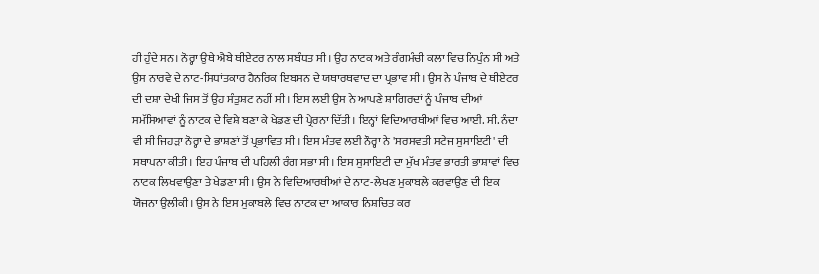ਹੀ ਹੁੰਦੇ ਸਨ। ਨੋਰ੍ਹਾ ਉਥੇ ਐਬੇ ਥੀਏਟਰ ਨਾਲ ਸਬੰਧਤ ਸੀ। ਉਹ ਨਾਟਕ ਅਤੇ ਰੰਗਮੰਚੀ ਕਲਾ ਵਿਚ ਨਿਪੁੰਨ ਸੀ ਅਤੇ ਉਸ ਨਾਰਵੇ ਦੇ ਨਾਟ-ਸਿਧਾਂਤਕਾਰ ਹੈਨਰਿਕ ਇਬਸਨ ਦੇ ਯਥਾਰਥਵਾਦ ਦਾ ਪ੍ਰਭਾਵ ਸੀ। ਉਸ ਨੇ ਪੰਜਾਬ ਦੇ ਥੀਏਟਰ ਦੀ ਦਸ਼ਾ ਦੇਖੀ ਜਿਸ ਤੋਂ ਉਹ ਸੰਤੁਸ਼ਟ ਨਹੀਂ ਸੀ। ਇਸ ਲਈ ਉਸ ਨੇ ਆਪਣੇ ਸ਼ਾਗਿਰਦਾਂ ਨੂੰ ਪੰਜਾਬ ਦੀਆਂ ਸਮੱਸਿਆਵਾਂ ਨੂੰ ਨਾਟਕ ਦੇ ਵਿਸ਼ੇ ਬਣਾ ਕੇ ਖੇਡਣ ਦੀ ਪ੍ਰੇਰਨਾ ਦਿੱਤੀ। ਇਨ੍ਹਾਂ ਵਿਦਿਆਰਥੀਆਂ ਵਿਚ ਆਈ. ਸੀ. ਨੰਦਾ ਵੀ ਸੀ ਜਿਹੜਾ ਨੋਰ੍ਹਾ ਦੇ ਭਾਸ਼ਣਾਂ ਤੋਂ ਪ੍ਰਭਾਵਿਤ ਸੀ। ਇਸ ਮੰਤਵ ਲਈ ਨੌਰ੍ਹਾ ਨੇ 'ਸਰਸਵਤੀ ਸਟੇਜ ਸੁਸਾਇਟੀ' ਦੀ ਸਥਾਪਨਾ ਕੀਤੀ। ਇਹ ਪੰਜਾਬ ਦੀ ਪਹਿਲੀ ਰੰਗ ਸਭਾ ਸੀ। ਇਸ ਸੁਸਾਇਟੀ ਦਾ ਮੁੱਖ ਮੰਤਵ ਭਾਰਤੀ ਭਾਸ਼ਾਵਾਂ ਵਿਚ ਨਾਟਕ ਲਿਖਵਾਉਣਾ ਤੇ ਖੇਡਣਾ ਸੀ। ਉਸ ਨੇ ਵਿਦਿਆਰਥੀਆਂ ਦੇ ਨਾਟ-ਲੇਖਣ ਮੁਕਾਬਲੇ ਕਰਵਾਉਣ ਦੀ ਇਕ ਯੋਜਨਾ ਉਲੀਕੀ। ਉਸ ਨੇ ਇਸ ਮੁਕਾਬਲੇ ਵਿਚ ਨਾਟਕ ਦਾ ਆਕਾਰ ਨਿਸ਼ਚਿਤ ਕਰ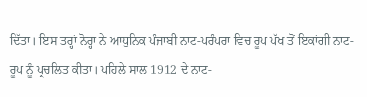ਦਿੱਤਾ। ਇਸ ਤਰ੍ਹਾਂ ਨੋਰ੍ਹਾ ਨੇ ਆਧੁਨਿਕ ਪੰਜਾਬੀ ਨਾਟ-ਪਰੰਪਰਾ ਵਿਚ ਰੂਪ ਪੱਖ ਤੋਂ ਇਕਾਂਗੀ ਨਾਟ-ਰੂਪ ਨੂੰ ਪ੍ਰਚਲਿਤ ਕੀਤਾ। ਪਹਿਲੇ ਸਾਲ 1912 ਦੇ ਨਾਟ-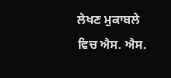ਲੇਖਣ ਮੁਕਾਬਲੇ ਵਿਚ ਐਸ. ਐਸ.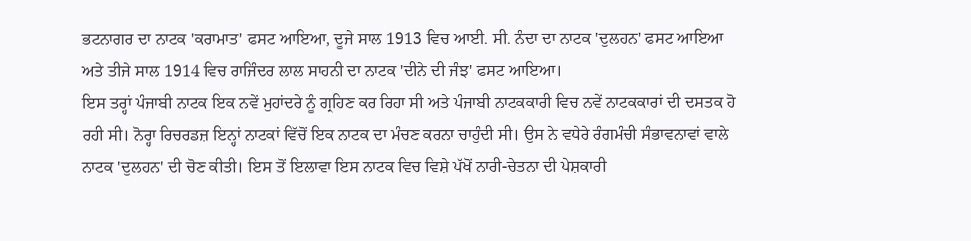ਭਟਨਾਗਰ ਦਾ ਨਾਟਕ 'ਕਰਾਮਾਤ' ਫਸਟ ਆਇਆ, ਦੂਜੇ ਸਾਲ 1913 ਵਿਚ ਆਈ. ਸੀ. ਨੰਦਾ ਦਾ ਨਾਟਕ 'ਦੁਲਹਨ' ਫਸਟ ਆਇਆ ਅਤੇ ਤੀਜੇ ਸਾਲ 1914 ਵਿਚ ਰਾਜਿੰਦਰ ਲਾਲ ਸਾਹਨੀ ਦਾ ਨਾਟਕ 'ਦੀਨੇ ਦੀ ਜੰਝ' ਫਸਟ ਆਇਆ।
ਇਸ ਤਰ੍ਹਾਂ ਪੰਜਾਬੀ ਨਾਟਕ ਇਕ ਨਵੇਂ ਮੁਹਾਂਦਰੇ ਨੂੰ ਗ੍ਰਹਿਣ ਕਰ ਰਿਹਾ ਸੀ ਅਤੇ ਪੰਜਾਬੀ ਨਾਟਕਕਾਰੀ ਵਿਚ ਨਵੇਂ ਨਾਟਕਕਾਰਾਂ ਦੀ ਦਸਤਕ ਹੋ ਰਹੀ ਸੀ। ਨੋਰ੍ਹਾ ਰਿਚਰਡਜ਼ ਇਨ੍ਹਾਂ ਨਾਟਕਾਂ ਵਿੱਚੋਂ ਇਕ ਨਾਟਕ ਦਾ ਮੰਚਣ ਕਰਨਾ ਚਾਹੁੰਦੀ ਸੀ। ਉਸ ਨੇ ਵਧੇਰੇ ਰੰਗਮੰਚੀ ਸੰਭਾਵਨਾਵਾਂ ਵਾਲੇ ਨਾਟਕ 'ਦੁਲਹਨ' ਦੀ ਚੋਣ ਕੀਤੀ। ਇਸ ਤੋਂ ਇਲਾਵਾ ਇਸ ਨਾਟਕ ਵਿਚ ਵਿਸ਼ੇ ਪੱਖੋਂ ਨਾਰੀ-ਚੇਤਨਾ ਦੀ ਪੇਸ਼ਕਾਰੀ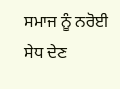ਸਮਾਜ ਨੂੰ ਨਰੋਈ ਸੇਧ ਦੇਣ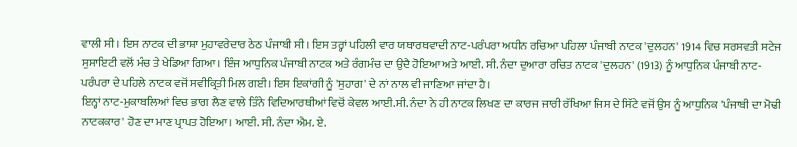ਵਾਲੀ ਸੀ। ਇਸ ਨਾਟਕ ਦੀ ਭਾਸ਼ਾ ਮੁਹਾਵਰੇਦਾਰ ਠੇਠ ਪੰਜਾਬੀ ਸੀ। ਇਸ ਤਰ੍ਹਾਂ ਪਹਿਲੀ ਵਾਰ ਯਥਾਰਥਵਾਦੀ ਨਾਟ-ਪਰੰਪਰਾ ਅਧੀਨ ਰਚਿਆ ਪਹਿਲਾ ਪੰਜਾਬੀ ਨਾਟਕ 'ਦੁਲਹਨ' 1914 ਵਿਚ ਸਰਸਵਤੀ ਸਟੇਜ ਸੁਸਾਇਟੀ ਵਲੋਂ ਮੰਚ ਤੇ ਖੇਡਿਆ ਗਿਆ। ਇੰਜ ਆਧੁਨਿਕ ਪੰਜਾਬੀ ਨਾਟਕ ਅਤੇ ਰੰਗਮੰਚ ਦਾ ਉਦੈ ਹੋਇਆ ਅਤੇ ਆਈ. ਸੀ. ਨੰਦਾ ਦੁਆਰਾ ਰਚਿਤ ਨਾਟਕ 'ਦੁਲਹਨ' (1913) ਨੂੰ ਆਧੁਨਿਕ ਪੰਜਾਬੀ ਨਾਟ-ਪਰੰਪਰਾ ਦੇ ਪਹਿਲੇ ਨਾਟਕ ਵਜੋਂ ਸਵੀਕ੍ਰਿਤੀ ਮਿਲ ਗਈ। ਇਸ ਇਕਾਂਗੀ ਨੂੰ 'ਸੁਹਾਗ' ਦੇ ਨਾਂ ਨਾਲ ਵੀ ਜਾਣਿਆ ਜਾਂਦਾ ਹੈ।
ਇਨ੍ਹਾਂ ਨਾਟ-ਮੁਕਾਬਲਿਆਂ ਵਿਚ ਭਾਗ ਲੈਣ ਵਾਲੇ ਤਿੰਨੇ ਵਿਦਿਆਰਥੀਆਂ ਵਿਚੋਂ ਕੇਵਲ ਆਈ.ਸੀ. ਨੰਦਾ ਨੇ ਹੀ ਨਾਟਕ ਲਿਖਣ ਦਾ ਕਾਰਜ ਜਾਰੀ ਰੱਖਿਆ ਜਿਸ ਦੇ ਸਿੱਟੇ ਵਜੋਂ ਉਸ ਨੂੰ ਆਧੁਨਿਕ 'ਪੰਜਾਬੀ ਦਾ ਮੋਢੀ ਨਾਟਕਕਾਰ' ਹੋਣ ਦਾ ਮਾਣ ਪ੍ਰਾਪਤ ਹੋਇਆ। ਆਈ. ਸੀ. ਨੰਦਾ ਐਮ. ਏ.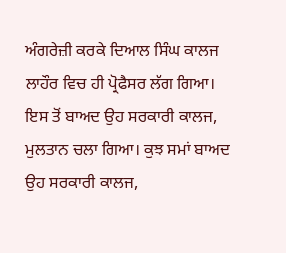ਅੰਗਰੇਜ਼ੀ ਕਰਕੇ ਦਿਆਲ ਸਿੰਘ ਕਾਲਜ ਲਾਹੌਰ ਵਿਚ ਹੀ ਪ੍ਰੋਫੈਸਰ ਲੱਗ ਗਿਆ। ਇਸ ਤੋਂ ਬਾਅਦ ਉਹ ਸਰਕਾਰੀ ਕਾਲਜ, ਮੁਲਤਾਨ ਚਲਾ ਗਿਆ। ਕੁਝ ਸਮਾਂ ਬਾਅਦ ਉਹ ਸਰਕਾਰੀ ਕਾਲਜ,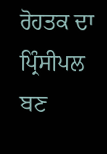ਰੋਹਤਕ ਦਾ ਪ੍ਰਿੰਸੀਪਲ ਬਣ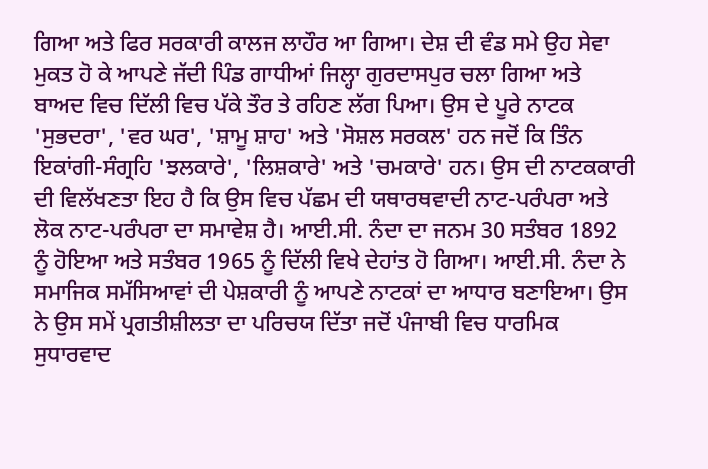ਗਿਆ ਅਤੇ ਫਿਰ ਸਰਕਾਰੀ ਕਾਲਜ ਲਾਹੌਰ ਆ ਗਿਆ। ਦੇਸ਼ ਦੀ ਵੰਡ ਸਮੇ ਉਹ ਸੇਵਾ ਮੁਕਤ ਹੋ ਕੇ ਆਪਣੇ ਜੱਦੀ ਪਿੰਡ ਗਾਧੀਆਂ ਜਿਲ੍ਹਾ ਗੁਰਦਾਸਪੁਰ ਚਲਾ ਗਿਆ ਅਤੇ ਬਾਅਦ ਵਿਚ ਦਿੱਲੀ ਵਿਚ ਪੱਕੇ ਤੌਰ ਤੇ ਰਹਿਣ ਲੱਗ ਪਿਆ। ਉਸ ਦੇ ਪੂਰੇ ਨਾਟਕ 'ਸੁਭਦਰਾ', 'ਵਰ ਘਰ', 'ਸ਼ਾਮੂ ਸ਼ਾਹ' ਅਤੇ 'ਸੋਸ਼ਲ ਸਰਕਲ' ਹਨ ਜਦੋਂ ਕਿ ਤਿੰਨ ਇਕਾਂਗੀ-ਸੰਗ੍ਰਹਿ 'ਝਲਕਾਰੇ', 'ਲਿਸ਼ਕਾਰੇ' ਅਤੇ 'ਚਮਕਾਰੇ' ਹਨ। ਉਸ ਦੀ ਨਾਟਕਕਾਰੀ ਦੀ ਵਿਲੱਖਣਤਾ ਇਹ ਹੈ ਕਿ ਉਸ ਵਿਚ ਪੱਛਮ ਦੀ ਯਥਾਰਥਵਾਦੀ ਨਾਟ-ਪਰੰਪਰਾ ਅਤੇ ਲੋਕ ਨਾਟ-ਪਰੰਪਰਾ ਦਾ ਸਮਾਵੇਸ਼ ਹੈ। ਆਈ.ਸੀ. ਨੰਦਾ ਦਾ ਜਨਮ 30 ਸਤੰਬਰ 1892 ਨੂੰ ਹੋਇਆ ਅਤੇ ਸਤੰਬਰ 1965 ਨੂੰ ਦਿੱਲੀ ਵਿਖੇ ਦੇਹਾਂਤ ਹੋ ਗਿਆ। ਆਈ.ਸੀ. ਨੰਦਾ ਨੇ ਸਮਾਜਿਕ ਸਮੱਸਿਆਵਾਂ ਦੀ ਪੇਸ਼ਕਾਰੀ ਨੂੰ ਆਪਣੇ ਨਾਟਕਾਂ ਦਾ ਆਧਾਰ ਬਣਾਇਆ। ਉਸ ਨੇ ਉਸ ਸਮੇਂ ਪ੍ਰਗਤੀਸ਼ੀਲਤਾ ਦਾ ਪਰਿਚਯ ਦਿੱਤਾ ਜਦੋਂ ਪੰਜਾਬੀ ਵਿਚ ਧਾਰਮਿਕ ਸੁਧਾਰਵਾਦ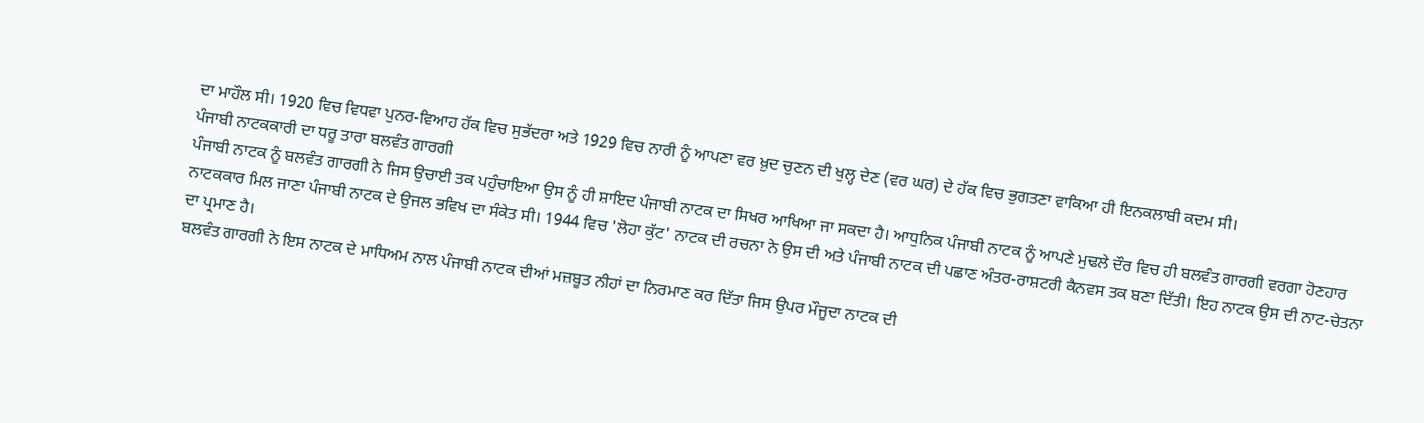ਦਾ ਮਾਹੌਲ ਸੀ। 1920 ਵਿਚ ਵਿਧਵਾ ਪੁਨਰ-ਵਿਆਹ ਹੱਕ ਵਿਚ ਸੁਭੱਦਰਾ ਅਤੇ 1929 ਵਿਚ ਨਾਰੀ ਨੂੰ ਆਪਣਾ ਵਰ ਖ਼ੁਦ ਚੁਣਨ ਦੀ ਖੁਲ੍ਹ ਦੇਣ (ਵਰ ਘਰ) ਦੇ ਹੱਕ ਵਿਚ ਭੁਗਤਣਾ ਵਾਕਿਆ ਹੀ ਇਨਕਲਾਬੀ ਕਦਮ ਸੀ।
ਪੰਜਾਬੀ ਨਾਟਕਕਾਰੀ ਦਾ ਧਰੂ ਤਾਰਾ ਬਲਵੰਤ ਗਾਰਗੀ
ਪੰਜਾਬੀ ਨਾਟਕ ਨੂੰ ਬਲਵੰਤ ਗਾਰਗੀ ਨੇ ਜਿਸ ਉਚਾਈ ਤਕ ਪਹੁੰਚਾਇਆ ਉਸ ਨੂੰ ਹੀ ਸ਼ਾਇਦ ਪੰਜਾਬੀ ਨਾਟਕ ਦਾ ਸਿਖਰ ਆਖਿਆ ਜਾ ਸਕਦਾ ਹੈ। ਆਧੁਨਿਕ ਪੰਜਾਬੀ ਨਾਟਕ ਨੂੰ ਆਪਣੇ ਮੁਢਲੇ ਦੌਰ ਵਿਚ ਹੀ ਬਲਵੰਤ ਗਾਰਗੀ ਵਰਗਾ ਹੋਣਹਾਰ ਨਾਟਕਕਾਰ ਮਿਲ ਜਾਣਾ ਪੰਜਾਬੀ ਨਾਟਕ ਦੇ ਉਜਲ ਭਵਿਖ ਦਾ ਸੰਕੇਤ ਸੀ। 1944 ਵਿਚ 'ਲੋਹਾ ਕੁੱਟ' ਨਾਟਕ ਦੀ ਰਚਨਾ ਨੇ ਉਸ ਦੀ ਅਤੇ ਪੰਜਾਬੀ ਨਾਟਕ ਦੀ ਪਛਾਣ ਅੰਤਰ-ਰਾਸ਼ਟਰੀ ਕੈਨਵਸ ਤਕ ਬਣਾ ਦਿੱਤੀ। ਇਹ ਨਾਟਕ ਉਸ ਦੀ ਨਾਟ-ਚੇਤਨਾ ਦਾ ਪ੍ਰਮਾਣ ਹੈ।
ਬਲਵੰਤ ਗਾਰਗੀ ਨੇ ਇਸ ਨਾਟਕ ਦੇ ਮਾਧਿਅਮ ਨਾਲ ਪੰਜਾਬੀ ਨਾਟਕ ਦੀਆਂ ਮਜ਼ਬੂਤ ਨੀਹਾਂ ਦਾ ਨਿਰਮਾਣ ਕਰ ਦਿੱਤਾ ਜਿਸ ਉਪਰ ਮੌਜੂਦਾ ਨਾਟਕ ਦੀ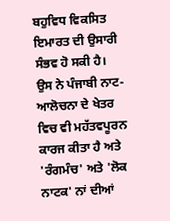ਬਹੁਵਿਧ ਵਿਕਸਿਤ ਇਮਾਰਤ ਦੀ ਉਸਾਰੀ ਸੰਭਵ ਹੋ ਸਕੀ ਹੈ। ਉਸ ਨੇ ਪੰਜਾਬੀ ਨਾਟ-ਆਲੋਚਨਾ ਦੇ ਖੇਤਰ ਵਿਚ ਵੀ ਮਹੱਤਵਪੂਰਨ ਕਾਰਜ ਕੀਤਾ ਹੈ ਅਤੇ 'ਰੰਗਮੰਚ' ਅਤੇ 'ਲੋਕ ਨਾਟਕ' ਨਾਂ ਦੀਆਂ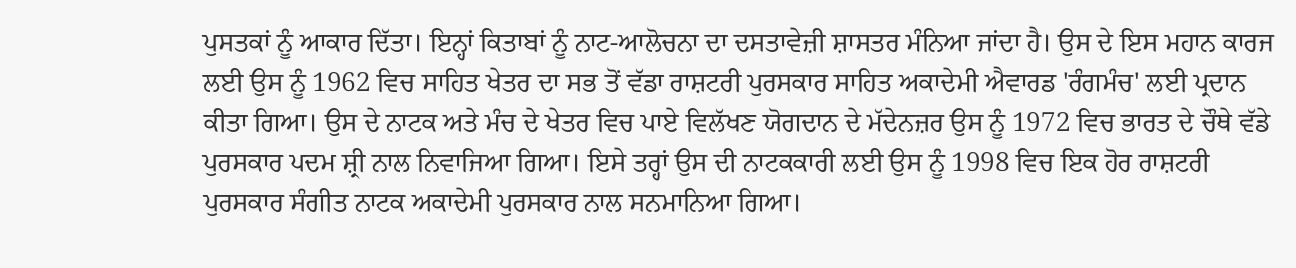ਪੁਸਤਕਾਂ ਨੂੰ ਆਕਾਰ ਦਿੱਤਾ। ਇਨ੍ਹਾਂ ਕਿਤਾਬਾਂ ਨੂੰ ਨਾਟ-ਆਲੋਚਨਾ ਦਾ ਦਸਤਾਵੇਜ਼ੀ ਸ਼ਾਸਤਰ ਮੰਨਿਆ ਜਾਂਦਾ ਹੈ। ਉਸ ਦੇ ਇਸ ਮਹਾਨ ਕਾਰਜ ਲਈ ਉਸ ਨੂੰ 1962 ਵਿਚ ਸਾਹਿਤ ਖੇਤਰ ਦਾ ਸਭ ਤੋਂ ਵੱਡਾ ਰਾਸ਼ਟਰੀ ਪੁਰਸਕਾਰ ਸਾਹਿਤ ਅਕਾਦੇਮੀ ਐਵਾਰਡ 'ਰੰਗਮੰਚ' ਲਈ ਪ੍ਰਦਾਨ ਕੀਤਾ ਗਿਆ। ਉਸ ਦੇ ਨਾਟਕ ਅਤੇ ਮੰਚ ਦੇ ਖੇਤਰ ਵਿਚ ਪਾਏ ਵਿਲੱਖਣ ਯੋਗਦਾਨ ਦੇ ਮੱਦੇਨਜ਼ਰ ਉਸ ਨੂੰ 1972 ਵਿਚ ਭਾਰਤ ਦੇ ਚੌਥੇ ਵੱਡੇ ਪੁਰਸਕਾਰ ਪਦਮ ਸ਼੍ਰੀ ਨਾਲ ਨਿਵਾਜਿਆ ਗਿਆ। ਇਸੇ ਤਰ੍ਹਾਂ ਉਸ ਦੀ ਨਾਟਕਕਾਰੀ ਲਈ ਉਸ ਨੂੰ 1998 ਵਿਚ ਇਕ ਹੋਰ ਰਾਸ਼ਟਰੀ ਪੁਰਸਕਾਰ ਸੰਗੀਤ ਨਾਟਕ ਅਕਾਦੇਮੀ ਪੁਰਸਕਾਰ ਨਾਲ ਸਨਮਾਨਿਆ ਗਿਆ।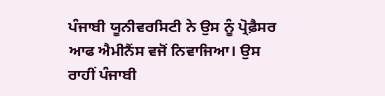ਪੰਜਾਬੀ ਯੂਨੀਵਰਸਿਟੀ ਨੇ ਉਸ ਨੂੰ ਪ੍ਰੋਫ਼ੈਸਰ ਆਫ ਐਮੀਨੈਂਸ ਵਜੋਂ ਨਿਵਾਜਿਆ। ਉਸ ਰਾਹੀਂ ਪੰਜਾਬੀ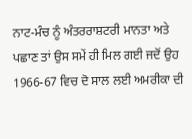ਨਾਟ-ਮੰਚ ਨੂੰ ਅੰਤਰਰਾਸ਼ਟਰੀ ਮਾਨਤਾ ਅਤੇ ਪਛਾਣ ਤਾਂ ਉਸ ਸਮੇਂ ਹੀ ਮਿਲ ਗਈ ਜਦੋਂ ਉਹ 1966-67 ਵਿਚ ਦੋ ਸਾਲ ਲਈ ਅਮਰੀਕਾ ਦੀ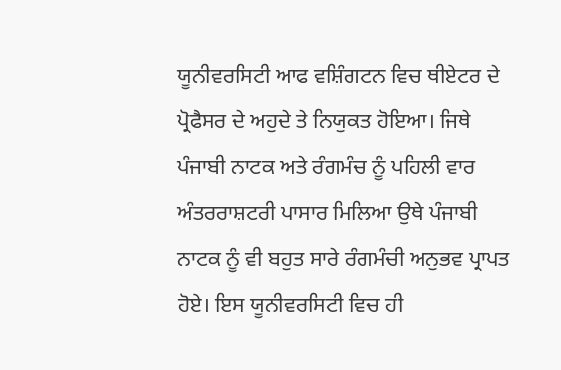ਯੂਨੀਵਰਸਿਟੀ ਆਫ ਵਸ਼ਿੰਗਟਨ ਵਿਚ ਥੀਏਟਰ ਦੇ ਪ੍ਰੋਫੈਸਰ ਦੇ ਅਹੁਦੇ ਤੇ ਨਿਯੁਕਤ ਹੋਇਆ। ਜਿਥੇ ਪੰਜਾਬੀ ਨਾਟਕ ਅਤੇ ਰੰਗਮੰਚ ਨੂੰ ਪਹਿਲੀ ਵਾਰ ਅੰਤਰਰਾਸ਼ਟਰੀ ਪਾਸਾਰ ਮਿਲਿਆ ਉਥੇ ਪੰਜਾਬੀ ਨਾਟਕ ਨੂੰ ਵੀ ਬਹੁਤ ਸਾਰੇ ਰੰਗਮੰਚੀ ਅਨੁਭਵ ਪ੍ਰਾਪਤ ਹੋਏ। ਇਸ ਯੂਨੀਵਰਸਿਟੀ ਵਿਚ ਹੀ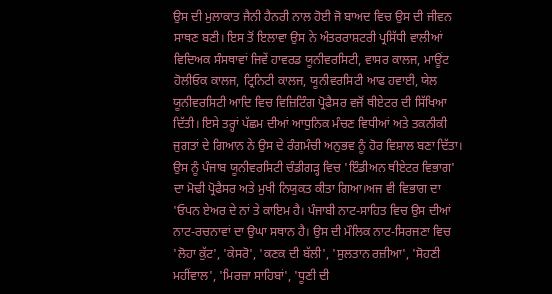ਉਸ ਦੀ ਮੁਲਾਕਾਤ ਜੈਨੀ ਹੈਨਰੀ ਨਾਲ ਹੋਈ ਜੋ ਬਾਅਦ ਵਿਚ ਉਸ ਦੀ ਜੀਵਨ ਸਾਥਣ ਬਣੀ। ਇਸ ਤੋਂ ਇਲਾਵਾ ਉਸ ਨੇ ਅੰਤਰਰਾਸ਼ਟਰੀ ਪ੍ਰਸਿੱਧੀ ਵਾਲੀਆਂ ਵਿਦਿਅਕ ਸੰਸਥਾਵਾਂ ਜਿਵੇਂ ਹਾਵਰਡ ਯੂਨੀਵਰਸਿਟੀ, ਵਾਸਰ ਕਾਲਜ, ਮਾਊਂਟ ਹੋਲੀਓਕ ਕਾਲਜ, ਟ੍ਰਿਨਿਟੀ ਕਾਲਜ, ਯੂਨੀਵਰਸਿਟੀ ਆਫ ਹਵਾਈ, ਯੇਲ ਯੂਨੀਵਰਸਿਟੀ ਆਦਿ ਵਿਚ ਵਿਜ਼ਿਟਿੰਗ ਪ੍ਰੋਫੈਸਰ ਵਜੋਂ ਥੀਏਟਰ ਦੀ ਸਿੱਖਿਆ ਦਿੱਤੀ। ਇਸੇ ਤਰ੍ਹਾਂ ਪੱਛਮ ਦੀਆਂ ਆਧੁਨਿਕ ਮੰਚਣ ਵਿਧੀਆਂ ਅਤੇ ਤਕਨੀਕੀ ਜੁਗਤਾਂ ਦੇ ਗਿਆਨ ਨੇ ਉਸ ਦੇ ਰੰਗਮੰਚੀ ਅਨੁਭਵ ਨੂੰ ਹੋਰ ਵਿਸ਼ਾਲ ਬਣਾ ਦਿੱਤਾ।
ਉਸ ਨੂੰ ਪੰਜਾਬ ਯੂਨੀਵਰਸਿਟੀ ਚੰਡੀਗੜ੍ਹ ਵਿਚ 'ਇੰਡੀਅਨ ਥੀਏਟਰ ਵਿਭਾਗ' ਦਾ ਮੋਢੀ ਪ੍ਰੋਫੈਸਰ ਅਤੇ ਮੁਖੀ ਨਿਯੁਕਤ ਕੀਤਾ ਗਿਆ।ਅਜ ਵੀ ਵਿਭਾਗ ਦਾ 'ਓਪਨ ਏਅਰ ਦੇ ਨਾਂ ਤੇ ਕਾਇਮ ਹੈ। ਪੰਜਾਬੀ ਨਾਟ-ਸਾਹਿਤ ਵਿਚ ਉਸ ਦੀਆਂ ਨਾਟ-ਰਚਨਾਵਾਂ ਦਾ ਉਘਾ ਸਥਾਨ ਹੈ। ਉਸ ਦੀ ਮੌਲਿਕ ਨਾਟ-ਸਿਰਜਣਾ ਵਿਚ 'ਲੋਹਾ ਕੁੱਟ', 'ਕੇਸਰੋ', 'ਕਣਕ ਦੀ ਬੱਲੀ', 'ਸੁਲਤਾਨ ਰਜ਼ੀਆ', 'ਸੋਹਣੀ ਮਹੀਂਵਾਲ', 'ਮਿਰਜ਼ਾ ਸਾਹਿਬਾਂ', 'ਧੂਣੀ ਦੀ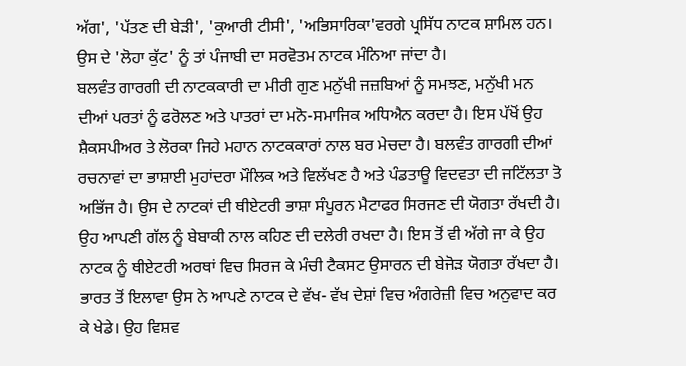ਅੱਗ', 'ਪੱਤਣ ਦੀ ਬੇੜੀ', 'ਕੁਆਰੀ ਟੀਸੀ', 'ਅਭਿਸਾਰਿਕਾ'ਵਰਗੇ ਪ੍ਰਸਿੱਧ ਨਾਟਕ ਸ਼ਾਮਿਲ ਹਨ। ਉਸ ਦੇ 'ਲੋਹਾ ਕੁੱਟ' ਨੂੰ ਤਾਂ ਪੰਜਾਬੀ ਦਾ ਸਰਵੋਤਮ ਨਾਟਕ ਮੰਨਿਆ ਜਾਂਦਾ ਹੈ।
ਬਲਵੰਤ ਗਾਰਗੀ ਦੀ ਨਾਟਕਕਾਰੀ ਦਾ ਮੀਰੀ ਗੁਣ ਮਨੁੱਖੀ ਜਜ਼ਬਿਆਂ ਨੂੰ ਸਮਝਣ, ਮਨੁੱਖੀ ਮਨ ਦੀਆਂ ਪਰਤਾਂ ਨੂੰ ਫਰੋਲਣ ਅਤੇ ਪਾਤਰਾਂ ਦਾ ਮਨੋ-ਸਮਾਜਿਕ ਅਧਿਐਨ ਕਰਦਾ ਹੈ। ਇਸ ਪੱਖੋਂ ਉਹ ਸ਼ੈਕਸਪੀਅਰ ਤੇ ਲੋਰਕਾ ਜਿਹੇ ਮਹਾਨ ਨਾਟਕਕਾਰਾਂ ਨਾਲ ਬਰ ਮੇਚਦਾ ਹੈ। ਬਲਵੰਤ ਗਾਰਗੀ ਦੀਆਂ ਰਚਨਾਵਾਂ ਦਾ ਭਾਸ਼ਾਈ ਮੁਹਾਂਦਰਾ ਮੌਲਿਕ ਅਤੇ ਵਿਲੱਖਣ ਹੈ ਅਤੇ ਪੰਡਤਾਊ ਵਿਦਵਤਾ ਦੀ ਜਟਿੱਲਤਾ ਤੋ ਅਭਿੱਜ ਹੈ। ਉਸ ਦੇ ਨਾਟਕਾਂ ਦੀ ਥੀਏਟਰੀ ਭਾਸ਼ਾ ਸੰਪੂਰਨ ਮੈਟਾਫਰ ਸਿਰਜਣ ਦੀ ਯੋਗਤਾ ਰੱਖਦੀ ਹੈ। ਉਹ ਆਪਣੀ ਗੱਲ ਨੂੰ ਬੇਬਾਕੀ ਨਾਲ ਕਹਿਣ ਦੀ ਦਲੇਰੀ ਰਖਦਾ ਹੈ। ਇਸ ਤੋਂ ਵੀ ਅੱਗੇ ਜਾ ਕੇ ਉਹ ਨਾਟਕ ਨੂੰ ਥੀਏਟਰੀ ਅਰਥਾਂ ਵਿਚ ਸਿਰਜ ਕੇ ਮੰਚੀ ਟੈਕਸਟ ਉਸਾਰਨ ਦੀ ਬੇਜੋੜ ਯੋਗਤਾ ਰੱਖਦਾ ਹੈ। ਭਾਰਤ ਤੋਂ ਇਲਾਵਾ ਉਸ ਨੇ ਆਪਣੇ ਨਾਟਕ ਦੇ ਵੱਖ- ਵੱਖ ਦੇਸ਼ਾਂ ਵਿਚ ਅੰਗਰੇਜ਼ੀ ਵਿਚ ਅਨੁਵਾਦ ਕਰ ਕੇ ਖੇਡੇ। ਉਹ ਵਿਸ਼ਵ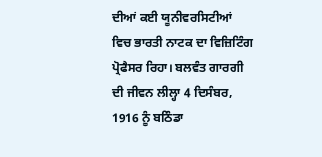ਦੀਆਂ ਕਈ ਯੂਨੀਵਰਸਿਟੀਆਂ ਵਿਚ ਭਾਰਤੀ ਨਾਟਕ ਦਾ ਵਿਜ਼ਿਟਿੰਗ ਪ੍ਰੋਫੈਸਰ ਰਿਹਾ। ਬਲਵੰਤ ਗਾਰਗੀ ਦੀ ਜੀਵਨ ਲੀਲ੍ਹਾ 4 ਦਿਸੰਬਰ, 1916 ਨੂੰ ਬਠਿੰਡਾ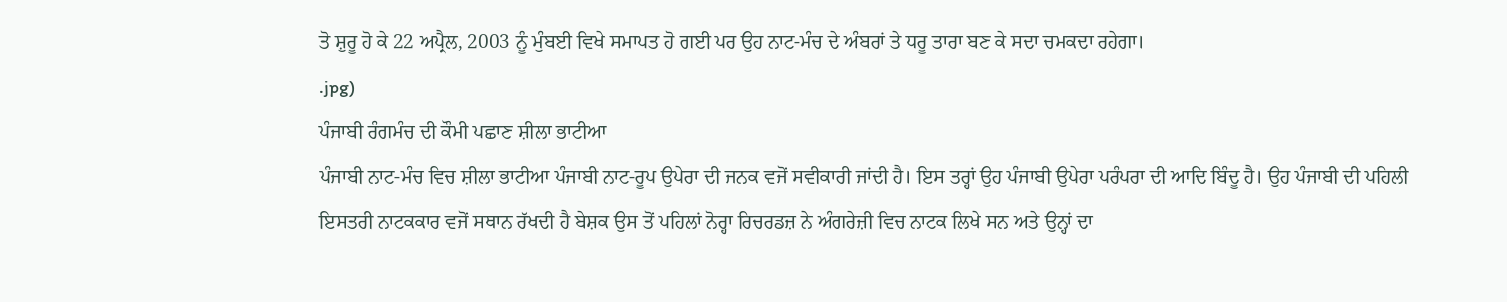ਤੋ ਸ਼ੁਰੂ ਹੋ ਕੇ 22 ਅਪ੍ਰੈਲ, 2003 ਨੂੰ ਮੁੰਬਈ ਵਿਖੇ ਸਮਾਪਤ ਹੋ ਗਈ ਪਰ ਉਹ ਨਾਟ-ਮੰਚ ਦੇ ਅੰਬਰਾਂ ਤੇ ਧਰੂ ਤਾਰਾ ਬਣ ਕੇ ਸਦਾ ਚਮਕਦਾ ਰਹੇਗਾ।
.jpg)
ਪੰਜਾਬੀ ਰੰਗਮੰਚ ਦੀ ਕੌਮੀ ਪਛਾਣ ਸ਼ੀਲਾ ਭਾਟੀਆ
ਪੰਜਾਬੀ ਨਾਟ-ਮੰਚ ਵਿਚ ਸ਼ੀਲਾ ਭਾਟੀਆ ਪੰਜਾਬੀ ਨਾਟ-ਰੂਪ ਉਪੇਰਾ ਦੀ ਜਨਕ ਵਜੋਂ ਸਵੀਕਾਰੀ ਜਾਂਦੀ ਹੈ। ਇਸ ਤਰ੍ਹਾਂ ਉਹ ਪੰਜਾਬੀ ਉਪੇਰਾ ਪਰੰਪਰਾ ਦੀ ਆਦਿ ਬਿੰਦੂ ਹੈ। ਉਹ ਪੰਜਾਬੀ ਦੀ ਪਹਿਲੀ ਇਸਤਰੀ ਨਾਟਕਕਾਰ ਵਜੋਂ ਸਥਾਨ ਰੱਖਦੀ ਹੈ ਬੇਸ਼ਕ ਉਸ ਤੋਂ ਪਹਿਲਾਂ ਨੋਰ੍ਹਾ ਰਿਚਰਡਜ਼ ਨੇ ਅੰਗਰੇਜ਼ੀ ਵਿਚ ਨਾਟਕ ਲਿਖੇ ਸਨ ਅਤੇ ਉਨ੍ਹਾਂ ਦਾ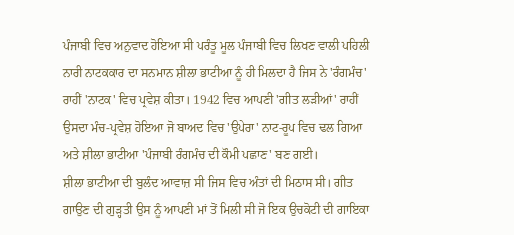ਪੰਜਾਬੀ ਵਿਚ ਅਨੁਵਾਦ ਹੋਇਆ ਸੀ ਪਰੰਤੂ ਮੂਲ ਪੰਜਾਬੀ ਵਿਚ ਲਿਖਣ ਵਾਲੀ ਪਹਿਲੀ ਨਾਰੀ ਨਾਟਕਕਾਰ ਦਾ ਸਨਮਾਨ ਸ਼ੀਲਾ ਭਾਟੀਆ ਨੂੰ ਹੀ ਮਿਲਦਾ ਹੈ ਜਿਸ ਨੇ 'ਰੰਗਮੰਚ' ਰਾਹੀਂ 'ਨਾਟਕ' ਵਿਚ ਪ੍ਰਵੇਸ਼ ਕੀਤਾ। 1942 ਵਿਚ ਆਪਣੀ 'ਗੀਤ ਲੜੀਆਂ' ਰਾਹੀਂ ਉਸਦਾ ਮੰਚ-ਪ੍ਰਵੇਸ਼ ਹੋਇਆ ਜੋ ਬਾਅਦ ਵਿਚ 'ਉਪੇਰਾ' ਨਾਟ-ਰੂਪ ਵਿਚ ਢਲ ਗਿਆ ਅਤੇ ਸ਼ੀਲਾ ਭਾਟੀਆ 'ਪੰਜਾਬੀ ਰੰਗਮੰਚ ਦੀ ਕੌਮੀ ਪਛਾਣ' ਬਣ ਗਈ।
ਸ਼ੀਲਾ ਭਾਟੀਆ ਦੀ ਬੁਲੰਦ ਆਵਾਜ਼ ਸੀ ਜਿਸ ਵਿਚ ਅੰਤਾਂ ਦੀ ਮਿਠਾਸ ਸੀ। ਗੀਤ ਗਾਉਣ ਦੀ ਗੁੜ੍ਹਤੀ ਉਸ ਨੂੰ ਆਪਣੀ ਮਾਂ ਤੋਂ ਮਿਲੀ ਸੀ ਜੋ ਇਕ ਉਚਕੋਟੀ ਦੀ ਗਾਇਕਾ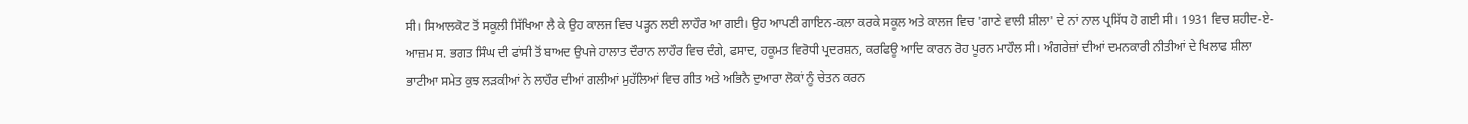ਸੀ। ਸਿਆਲਕੋਟ ਤੋਂ ਸਕੂਲੀ ਸਿੱਖਿਆ ਲੈ ਕੇ ਉਹ ਕਾਲਜ ਵਿਚ ਪੜ੍ਹਨ ਲਈ ਲਾਹੌਰ ਆ ਗਈ। ਉਹ ਆਪਣੀ ਗਾਇਨ-ਕਲਾ ਕਰਕੇ ਸਕੂਲ ਅਤੇ ਕਾਲਜ ਵਿਚ 'ਗਾਣੇ ਵਾਲੀ ਸ਼ੀਲਾ' ਦੇ ਨਾਂ ਨਾਲ ਪ੍ਰਸਿੱਧ ਹੋ ਗਈ ਸੀ। 1931 ਵਿਚ ਸ਼ਹੀਦ-ਏ-ਆਜ਼ਮ ਸ. ਭਗਤ ਸਿੰਘ ਦੀ ਫਾਂਸੀ ਤੋਂ ਬਾਅਦ ਉਪਜੇ ਹਾਲਾਤ ਦੌਰਾਨ ਲਾਹੌਰ ਵਿਚ ਦੰਗੇ, ਫਸਾਦ, ਹਕੂਮਤ ਵਿਰੋਧੀ ਪ੍ਰਦਰਸ਼ਨ, ਕਰਫਿਊ ਆਦਿ ਕਾਰਨ ਰੋਹ ਪੂਰਨ ਮਾਹੌਲ ਸੀ। ਅੰਗਰੇਜ਼ਾਂ ਦੀਆਂ ਦਮਨਕਾਰੀ ਨੀਤੀਆਂ ਦੇ ਖਿਲਾਫ ਸ਼ੀਲਾ ਭਾਟੀਆ ਸਮੇਤ ਕੁਝ ਲੜਕੀਆਂ ਨੇ ਲਾਹੌਰ ਦੀਆਂ ਗਲੀਆਂ ਮੁਹੱਲਿਆਂ ਵਿਚ ਗੀਤ ਅਤੇ ਅਭਿਨੈ ਦੁਆਰਾ ਲੋਕਾਂ ਨੂੰ ਚੇਤਨ ਕਰਨ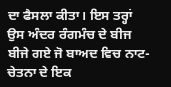ਦਾ ਫੈਸਲਾ ਕੀਤਾ। ਇਸ ਤਰ੍ਹਾਂ ਉਸ ਅੰਦਰ ਰੰਗਮੰਚ ਦੇ ਬੀਜ ਬੀਜੇ ਗਏ ਜੋ ਬਾਅਦ ਵਿਚ ਨਾਟ-ਚੇਤਨਾ ਦੇ ਇਕ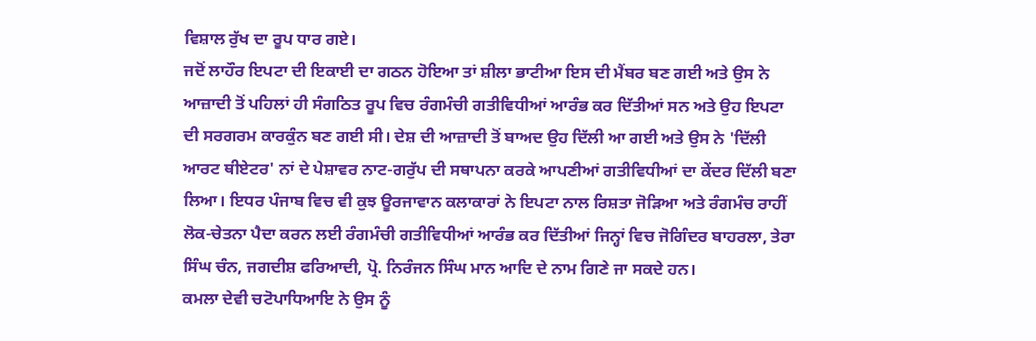ਵਿਸ਼ਾਲ ਰੁੱਖ ਦਾ ਰੂਪ ਧਾਰ ਗਏ।
ਜਦੋਂ ਲਾਹੌਰ ਇਪਟਾ ਦੀ ਇਕਾਈ ਦਾ ਗਠਨ ਹੋਇਆ ਤਾਂ ਸ਼ੀਲਾ ਭਾਟੀਆ ਇਸ ਦੀ ਮੈਂਬਰ ਬਣ ਗਈ ਅਤੇ ਉਸ ਨੇ ਆਜ਼ਾਦੀ ਤੋਂ ਪਹਿਲਾਂ ਹੀ ਸੰਗਠਿਤ ਰੂਪ ਵਿਚ ਰੰਗਮੰਚੀ ਗਤੀਵਿਧੀਆਂ ਆਰੰਭ ਕਰ ਦਿੱਤੀਆਂ ਸਨ ਅਤੇ ਉਹ ਇਪਟਾ ਦੀ ਸਰਗਰਮ ਕਾਰਕੁੰਨ ਬਣ ਗਈ ਸੀ। ਦੇਸ਼ ਦੀ ਆਜ਼ਾਦੀ ਤੋਂ ਬਾਅਦ ਉਹ ਦਿੱਲੀ ਆ ਗਈ ਅਤੇ ਉਸ ਨੇ 'ਦਿੱਲੀ ਆਰਟ ਥੀਏਟਰ' ਨਾਂ ਦੇ ਪੇਸ਼ਾਵਰ ਨਾਟ-ਗਰੁੱਪ ਦੀ ਸਥਾਪਨਾ ਕਰਕੇ ਆਪਣੀਆਂ ਗਤੀਵਿਧੀਆਂ ਦਾ ਕੇਂਦਰ ਦਿੱਲੀ ਬਣਾ ਲਿਆ। ਇਧਰ ਪੰਜਾਬ ਵਿਚ ਵੀ ਕੁਝ ਊਰਜਾਵਾਨ ਕਲਾਕਾਰਾਂ ਨੇ ਇਪਟਾ ਨਾਲ ਰਿਸ਼ਤਾ ਜੋੜਿਆ ਅਤੇ ਰੰਗਮੰਚ ਰਾਹੀਂ ਲੋਕ-ਚੇਤਨਾ ਪੈਦਾ ਕਰਨ ਲਈ ਰੰਗਮੰਚੀ ਗਤੀਵਿਧੀਆਂ ਆਰੰਭ ਕਰ ਦਿੱਤੀਆਂ ਜਿਨ੍ਹਾਂ ਵਿਚ ਜੋਗਿੰਦਰ ਬਾਹਰਲਾ, ਤੇਰਾ ਸਿੰਘ ਚੰਨ, ਜਗਦੀਸ਼ ਫਰਿਆਦੀ, ਪ੍ਰੋ. ਨਿਰੰਜਨ ਸਿੰਘ ਮਾਨ ਆਦਿ ਦੇ ਨਾਮ ਗਿਣੇ ਜਾ ਸਕਦੇ ਹਨ।
ਕਮਲਾ ਦੇਵੀ ਚਟੋਪਾਧਿਆਇ ਨੇ ਉਸ ਨੂੰ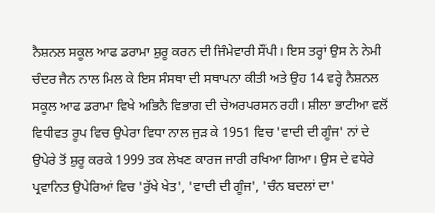ਨੈਸ਼ਨਲ ਸਕੂਲ ਆਫ ਡਰਾਮਾ ਸ਼ੁਰੂ ਕਰਨ ਦੀ ਜਿੰਮੇਵਾਰੀ ਸੌਂਪੀ। ਇਸ ਤਰ੍ਹਾਂ ਉਸ ਨੇ ਨੇਮੀ ਚੰਦਰ ਜੈਨ ਨਾਲ ਮਿਲ ਕੇ ਇਸ ਸੰਸਥਾ ਦੀ ਸਥਾਪਨਾ ਕੀਤੀ ਅਤੇ ਉਹ 14 ਵਰ੍ਹੇ ਨੈਸ਼ਨਲ ਸਕੂਲ ਆਫ ਡਰਾਮਾ ਵਿਖੇ ਅਭਿਨੈ ਵਿਭਾਗ ਦੀ ਚੇਅਰਪਰਸਨ ਰਹੀ। ਸ਼ੀਲਾ ਭਾਟੀਆ ਵਲੋਂ ਵਿਧੀਵਤ ਰੂਪ ਵਿਚ ਉਪੇਰਾ ਵਿਧਾ ਨਾਲ ਜੁੜ ਕੇ 1951 ਵਿਚ 'ਵਾਦੀ ਦੀ ਗੂੰਜ' ਨਾਂ ਦੇ ਉਪੇਰੇ ਤੋਂ ਸ਼ੁਰੂ ਕਰਕੇ 1999 ਤਕ ਲੇਖਣ ਕਾਰਜ ਜਾਰੀ ਰਖਿਆ ਗਿਆ। ਉਸ ਦੇ ਵਧੇਰੇ ਪ੍ਰਵਾਨਿਤ ਉਪੇਰਿਆਂ ਵਿਚ 'ਰੁੱਖੇ ਖੇਤ', 'ਵਾਦੀ ਦੀ ਗੂੰਜ', 'ਚੰਨ ਬਦਲਾਂ ਦਾ'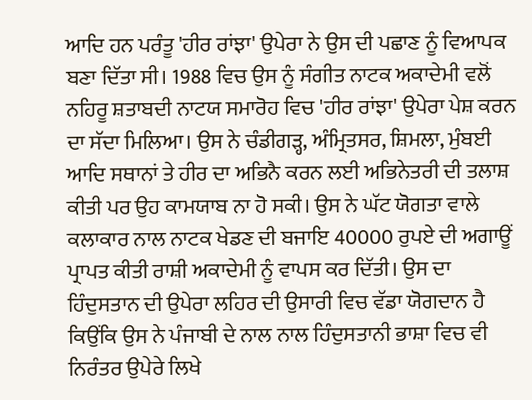ਆਦਿ ਹਨ ਪਰੰਤੂ 'ਹੀਰ ਰਾਂਝਾ' ਉਪੇਰਾ ਨੇ ਉਸ ਦੀ ਪਛਾਣ ਨੂੰ ਵਿਆਪਕ ਬਣਾ ਦਿੱਤਾ ਸੀ। 1988 ਵਿਚ ਉਸ ਨੂੰ ਸੰਗੀਤ ਨਾਟਕ ਅਕਾਦੇਮੀ ਵਲੋਂ ਨਹਿਰੂ ਸ਼ਤਾਬਦੀ ਨਾਟਯ ਸਮਾਰੋਹ ਵਿਚ 'ਹੀਰ ਰਾਂਝਾ' ਉਪੇਰਾ ਪੇਸ਼ ਕਰਨ ਦਾ ਸੱਦਾ ਮਿਲਿਆ। ਉਸ ਨੇ ਚੰਡੀਗੜ੍ਹ, ਅੰਮ੍ਰਿਤਸਰ, ਸ਼ਿਮਲਾ, ਮੁੰਬਈ ਆਦਿ ਸਥਾਨਾਂ ਤੇ ਹੀਰ ਦਾ ਅਭਿਨੈ ਕਰਨ ਲਈ ਅਭਿਨੇਤਰੀ ਦੀ ਤਲਾਸ਼ ਕੀਤੀ ਪਰ ਉਹ ਕਾਮਯਾਬ ਨਾ ਹੋ ਸਕੀ। ਉਸ ਨੇ ਘੱਟ ਯੋਗਤਾ ਵਾਲੇ ਕਲਾਕਾਰ ਨਾਲ ਨਾਟਕ ਖੇਡਣ ਦੀ ਬਜਾਇ 40000 ਰੁਪਏ ਦੀ ਅਗਾਊਂ ਪ੍ਰਾਪਤ ਕੀਤੀ ਰਾਸ਼ੀ ਅਕਾਦੇਮੀ ਨੂੰ ਵਾਪਸ ਕਰ ਦਿੱਤੀ। ਉਸ ਦਾ ਹਿੰਦੁਸਤਾਨ ਦੀ ਉਪੇਰਾ ਲਹਿਰ ਦੀ ਉਸਾਰੀ ਵਿਚ ਵੱਡਾ ਯੋਗਦਾਨ ਹੈ ਕਿਉਂਕਿ ਉਸ ਨੇ ਪੰਜਾਬੀ ਦੇ ਨਾਲ ਨਾਲ ਹਿੰਦੁਸਤਾਨੀ ਭਾਸ਼ਾ ਵਿਚ ਵੀ ਨਿਰੰਤਰ ਉਪੇਰੇ ਲਿਖੇ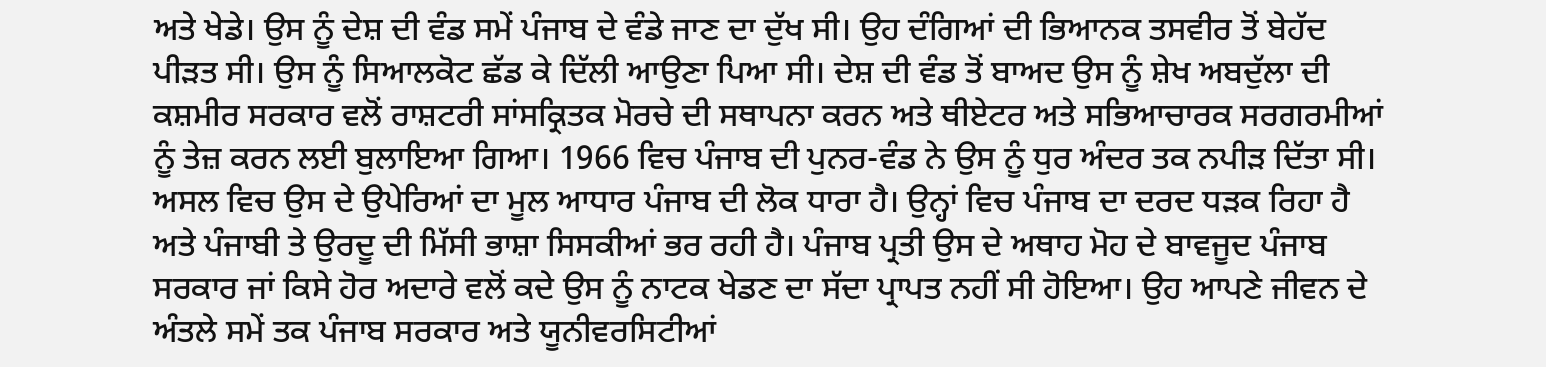ਅਤੇ ਖੇਡੇ। ਉਸ ਨੂੰ ਦੇਸ਼ ਦੀ ਵੰਡ ਸਮੇਂ ਪੰਜਾਬ ਦੇ ਵੰਡੇ ਜਾਣ ਦਾ ਦੁੱਖ ਸੀ। ਉਹ ਦੰਗਿਆਂ ਦੀ ਭਿਆਨਕ ਤਸਵੀਰ ਤੋਂ ਬੇਹੱਦ ਪੀੜਤ ਸੀ। ਉਸ ਨੂੰ ਸਿਆਲਕੋਟ ਛੱਡ ਕੇ ਦਿੱਲੀ ਆਉਣਾ ਪਿਆ ਸੀ। ਦੇਸ਼ ਦੀ ਵੰਡ ਤੋਂ ਬਾਅਦ ਉਸ ਨੂੰ ਸ਼ੇਖ ਅਬਦੁੱਲਾ ਦੀ ਕਸ਼ਮੀਰ ਸਰਕਾਰ ਵਲੋਂ ਰਾਸ਼ਟਰੀ ਸਾਂਸਕ੍ਰਿਤਕ ਮੋਰਚੇ ਦੀ ਸਥਾਪਨਾ ਕਰਨ ਅਤੇ ਥੀਏਟਰ ਅਤੇ ਸਭਿਆਚਾਰਕ ਸਰਗਰਮੀਆਂ ਨੂੰ ਤੇਜ਼ ਕਰਨ ਲਈ ਬੁਲਾਇਆ ਗਿਆ। 1966 ਵਿਚ ਪੰਜਾਬ ਦੀ ਪੁਨਰ-ਵੰਡ ਨੇ ਉਸ ਨੂੰ ਧੁਰ ਅੰਦਰ ਤਕ ਨਪੀੜ ਦਿੱਤਾ ਸੀ। ਅਸਲ ਵਿਚ ਉਸ ਦੇ ਉਪੇਰਿਆਂ ਦਾ ਮੂਲ ਆਧਾਰ ਪੰਜਾਬ ਦੀ ਲੋਕ ਧਾਰਾ ਹੈ। ਉਨ੍ਹਾਂ ਵਿਚ ਪੰਜਾਬ ਦਾ ਦਰਦ ਧੜਕ ਰਿਹਾ ਹੈ ਅਤੇ ਪੰਜਾਬੀ ਤੇ ਉਰਦੂ ਦੀ ਮਿੱਸੀ ਭਾਸ਼ਾ ਸਿਸਕੀਆਂ ਭਰ ਰਹੀ ਹੈ। ਪੰਜਾਬ ਪ੍ਰਤੀ ਉਸ ਦੇ ਅਥਾਹ ਮੋਹ ਦੇ ਬਾਵਜੂਦ ਪੰਜਾਬ ਸਰਕਾਰ ਜਾਂ ਕਿਸੇ ਹੋਰ ਅਦਾਰੇ ਵਲੋਂ ਕਦੇ ਉਸ ਨੂੰ ਨਾਟਕ ਖੇਡਣ ਦਾ ਸੱਦਾ ਪ੍ਰਾਪਤ ਨਹੀਂ ਸੀ ਹੋਇਆ। ਉਹ ਆਪਣੇ ਜੀਵਨ ਦੇ ਅੰਤਲੇ ਸਮੇਂ ਤਕ ਪੰਜਾਬ ਸਰਕਾਰ ਅਤੇ ਯੂਨੀਵਰਸਿਟੀਆਂ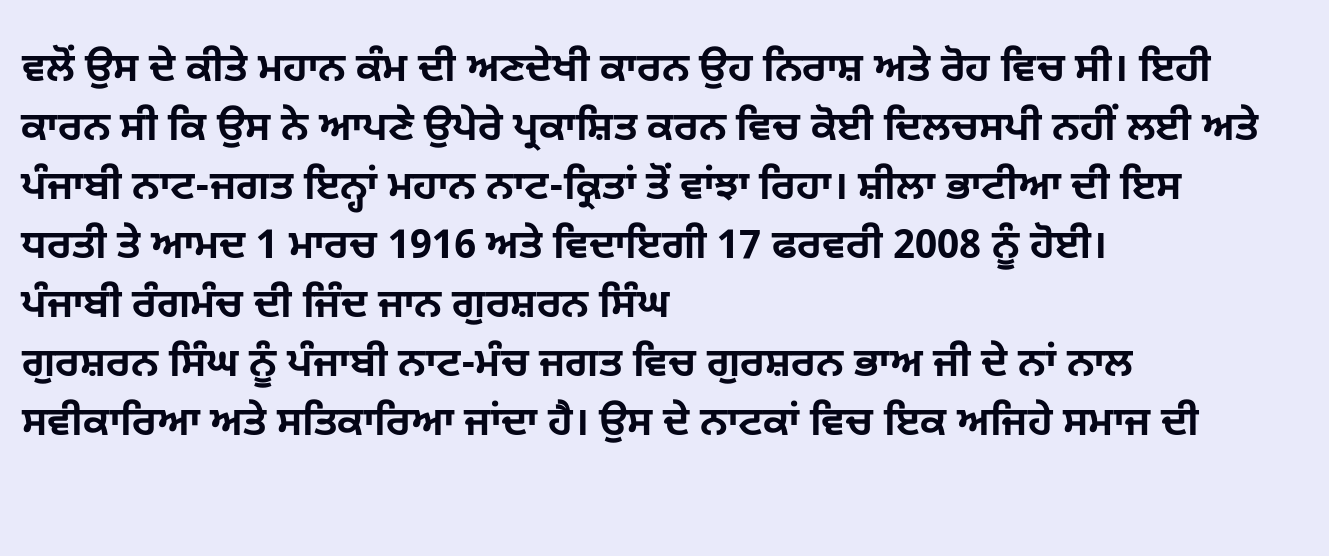ਵਲੋਂ ਉਸ ਦੇ ਕੀਤੇ ਮਹਾਨ ਕੰਮ ਦੀ ਅਣਦੇਖੀ ਕਾਰਨ ਉਹ ਨਿਰਾਸ਼ ਅਤੇ ਰੋਹ ਵਿਚ ਸੀ। ਇਹੀ ਕਾਰਨ ਸੀ ਕਿ ਉਸ ਨੇ ਆਪਣੇ ਉਪੇਰੇ ਪ੍ਰਕਾਸ਼ਿਤ ਕਰਨ ਵਿਚ ਕੋਈ ਦਿਲਚਸਪੀ ਨਹੀਂ ਲਈ ਅਤੇ ਪੰਜਾਬੀ ਨਾਟ-ਜਗਤ ਇਨ੍ਹਾਂ ਮਹਾਨ ਨਾਟ-ਕ੍ਰਿਤਾਂ ਤੋਂ ਵਾਂਝਾ ਰਿਹਾ। ਸ਼ੀਲਾ ਭਾਟੀਆ ਦੀ ਇਸ ਧਰਤੀ ਤੇ ਆਮਦ 1 ਮਾਰਚ 1916 ਅਤੇ ਵਿਦਾਇਗੀ 17 ਫਰਵਰੀ 2008 ਨੂੰ ਹੋਈ।
ਪੰਜਾਬੀ ਰੰਗਮੰਚ ਦੀ ਜਿੰਦ ਜਾਨ ਗੁਰਸ਼ਰਨ ਸਿੰਘ
ਗੁਰਸ਼ਰਨ ਸਿੰਘ ਨੂੰ ਪੰਜਾਬੀ ਨਾਟ-ਮੰਚ ਜਗਤ ਵਿਚ ਗੁਰਸ਼ਰਨ ਭਾਅ ਜੀ ਦੇ ਨਾਂ ਨਾਲ ਸਵੀਕਾਰਿਆ ਅਤੇ ਸਤਿਕਾਰਿਆ ਜਾਂਦਾ ਹੈ। ਉਸ ਦੇ ਨਾਟਕਾਂ ਵਿਚ ਇਕ ਅਜਿਹੇ ਸਮਾਜ ਦੀ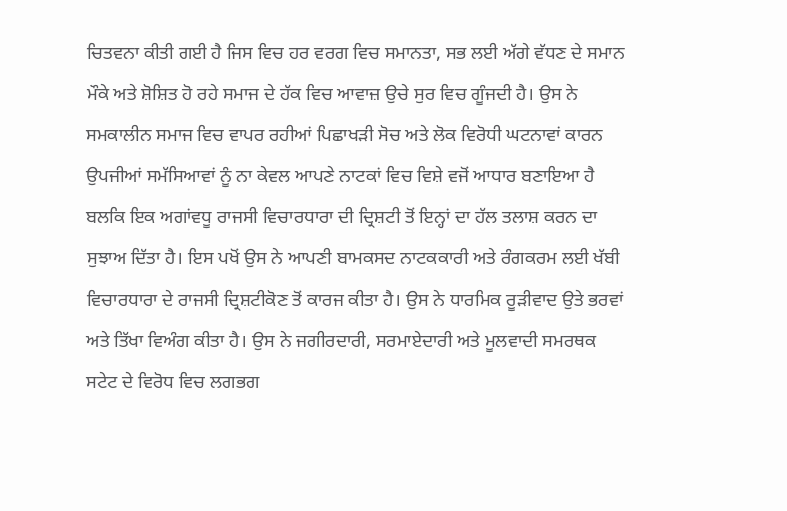ਚਿਤਵਨਾ ਕੀਤੀ ਗਈ ਹੈ ਜਿਸ ਵਿਚ ਹਰ ਵਰਗ ਵਿਚ ਸਮਾਨਤਾ, ਸਭ ਲਈ ਅੱਗੇ ਵੱਧਣ ਦੇ ਸਮਾਨ ਮੌਕੇ ਅਤੇ ਸ਼ੋਸ਼ਿਤ ਹੋ ਰਹੇ ਸਮਾਜ ਦੇ ਹੱਕ ਵਿਚ ਆਵਾਜ਼ ਉਚੇ ਸੁਰ ਵਿਚ ਗੂੰਜਦੀ ਹੈ। ਉਸ ਨੇ ਸਮਕਾਲੀਨ ਸਮਾਜ ਵਿਚ ਵਾਪਰ ਰਹੀਆਂ ਪਿਛਾਖੜੀ ਸੋਚ ਅਤੇ ਲੋਕ ਵਿਰੋਧੀ ਘਟਨਾਵਾਂ ਕਾਰਨ ਉਪਜੀਆਂ ਸਮੱਸਿਆਵਾਂ ਨੂੰ ਨਾ ਕੇਵਲ ਆਪਣੇ ਨਾਟਕਾਂ ਵਿਚ ਵਿਸ਼ੇ ਵਜੋਂ ਆਧਾਰ ਬਣਾਇਆ ਹੈ ਬਲਕਿ ਇਕ ਅਗਾਂਵਧੂ ਰਾਜਸੀ ਵਿਚਾਰਧਾਰਾ ਦੀ ਦ੍ਰਿਸ਼ਟੀ ਤੋਂ ਇਨ੍ਹਾਂ ਦਾ ਹੱਲ ਤਲਾਸ਼ ਕਰਨ ਦਾ ਸੁਝਾਅ ਦਿੱਤਾ ਹੈ। ਇਸ ਪਖੋਂ ਉਸ ਨੇ ਆਪਣੀ ਬਾਮਕਸਦ ਨਾਟਕਕਾਰੀ ਅਤੇ ਰੰਗਕਰਮ ਲਈ ਖੱਬੀ ਵਿਚਾਰਧਾਰਾ ਦੇ ਰਾਜਸੀ ਦ੍ਰਿਸ਼ਟੀਕੋਣ ਤੋਂ ਕਾਰਜ ਕੀਤਾ ਹੈ। ਉਸ ਨੇ ਧਾਰਮਿਕ ਰੂੜੀਵਾਦ ਉਤੇ ਭਰਵਾਂ ਅਤੇ ਤਿੱਖਾ ਵਿਅੰਗ ਕੀਤਾ ਹੈ। ਉਸ ਨੇ ਜਗੀਰਦਾਰੀ, ਸਰਮਾਏਦਾਰੀ ਅਤੇ ਮੂਲਵਾਦੀ ਸਮਰਥਕ ਸਟੇਟ ਦੇ ਵਿਰੋਧ ਵਿਚ ਲਗਭਗ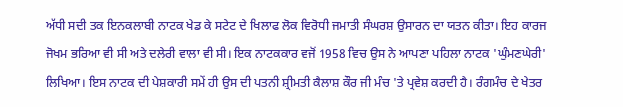ਅੱਧੀ ਸਦੀ ਤਕ ਇਨਕਲਾਬੀ ਨਾਟਕ ਖੇਡ ਕੇ ਸਟੇਟ ਦੇ ਖਿਲਾਫ ਲੋਕ ਵਿਰੋਧੀ ਜਮਾਤੀ ਸੰਘਰਸ਼ ਉਸਾਰਨ ਦਾ ਯਤਨ ਕੀਤਾ। ਇਹ ਕਾਰਜ ਜੋਖਮ ਭਰਿਆ ਵੀ ਸੀ ਅਤੇ ਦਲੇਰੀ ਵਾਲਾ ਵੀ ਸੀ। ਇਕ ਨਾਟਕਕਾਰ ਵਜੋਂ 1958 ਵਿਚ ਉਸ ਨੇ ਆਪਣਾ ਪਹਿਲਾ ਨਾਟਕ 'ਘੁੰਮਣਘੇਰੀ' ਲਿਖਿਆ। ਇਸ ਨਾਟਕ ਦੀ ਪੇਸ਼ਕਾਰੀ ਸਮੇਂ ਹੀ ਉਸ ਦੀ ਪਤਨੀ ਸ਼੍ਰੀਮਤੀ ਕੈਲਾਸ਼ ਕੌਰ ਜੀ ਮੰਚ 'ਤੇ ਪ੍ਰਵੇਸ਼ ਕਰਦੀ ਹੈ। ਰੰਗਮੰਚ ਦੇ ਖੇਤਰ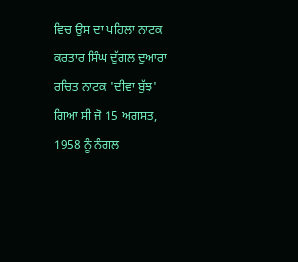ਵਿਚ ਉਸ ਦਾ ਪਹਿਲਾ ਨਾਟਕ ਕਰਤਾਰ ਸਿੰਘ ਦੁੱਗਲ ਦੁਆਰਾ ਰਚਿਤ ਨਾਟਕ 'ਦੀਵਾ ਬੁੱਝ' ਗਿਆ ਸੀ ਜੋ 15 ਅਗਸਤ, 1958 ਨੂੰ ਨੰਗਲ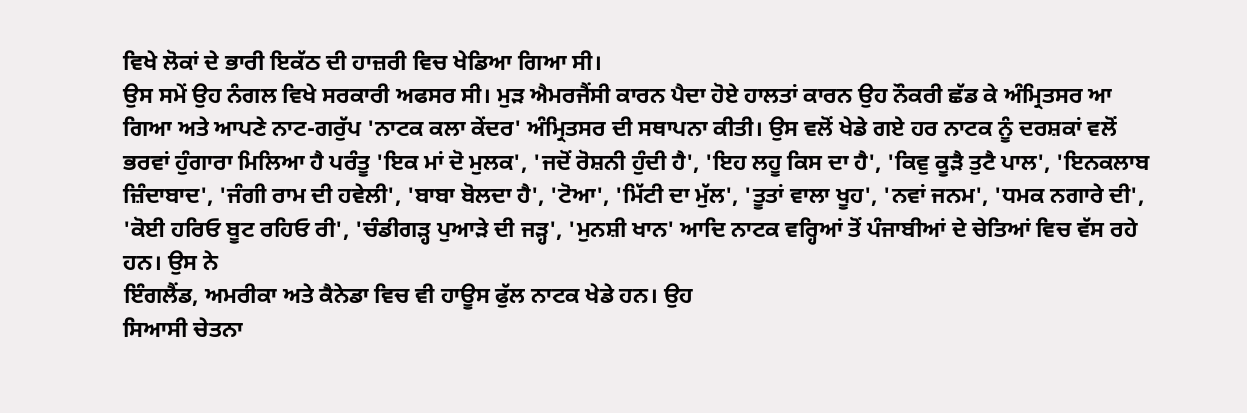ਵਿਖੇ ਲੋਕਾਂ ਦੇ ਭਾਰੀ ਇਕੱਠ ਦੀ ਹਾਜ਼ਰੀ ਵਿਚ ਖੇਡਿਆ ਗਿਆ ਸੀ।
ਉਸ ਸਮੇਂ ਉਹ ਨੰਗਲ ਵਿਖੇ ਸਰਕਾਰੀ ਅਫਸਰ ਸੀ। ਮੁੜ ਐਮਰਜੈਂਸੀ ਕਾਰਨ ਪੈਦਾ ਹੋਏ ਹਾਲਤਾਂ ਕਾਰਨ ਉਹ ਨੌਕਰੀ ਛੱਡ ਕੇ ਅੰਮ੍ਰਿਤਸਰ ਆ ਗਿਆ ਅਤੇ ਆਪਣੇ ਨਾਟ-ਗਰੁੱਪ 'ਨਾਟਕ ਕਲਾ ਕੇਂਦਰ' ਅੰਮ੍ਰਿਤਸਰ ਦੀ ਸਥਾਪਨਾ ਕੀਤੀ। ਉਸ ਵਲੋਂ ਖੇਡੇ ਗਏ ਹਰ ਨਾਟਕ ਨੂੰ ਦਰਸ਼ਕਾਂ ਵਲੋਂ ਭਰਵਾਂ ਹੁੰਗਾਰਾ ਮਿਲਿਆ ਹੈ ਪਰੰਤੂ 'ਇਕ ਮਾਂ ਦੋ ਮੁਲਕ', 'ਜਦੋਂ ਰੋਸ਼ਨੀ ਹੁੰਦੀ ਹੈ', 'ਇਹ ਲਹੂ ਕਿਸ ਦਾ ਹੈ', 'ਕਿਵੁ ਕੂੜੈ ਤੁਟੈ ਪਾਲ', 'ਇਨਕਲਾਬ ਜ਼ਿੰਦਾਬਾਦ', 'ਜੰਗੀ ਰਾਮ ਦੀ ਹਵੇਲੀ', 'ਬਾਬਾ ਬੋਲਦਾ ਹੈ', 'ਟੋਆ', 'ਮਿੱਟੀ ਦਾ ਮੁੱਲ', 'ਤੂਤਾਂ ਵਾਲਾ ਖੂਹ', 'ਨਵਾਂ ਜਨਮ', 'ਧਮਕ ਨਗਾਰੇ ਦੀ', 'ਕੋਈ ਹਰਿਓ ਬੂਟ ਰਹਿਓ ਰੀ', 'ਚੰਡੀਗੜ੍ਹ ਪੁਆੜੇ ਦੀ ਜੜ੍ਹ', 'ਮੁਨਸ਼ੀ ਖਾਨ' ਆਦਿ ਨਾਟਕ ਵਰ੍ਹਿਆਂ ਤੋਂ ਪੰਜਾਬੀਆਂ ਦੇ ਚੇਤਿਆਂ ਵਿਚ ਵੱਸ ਰਹੇ ਹਨ। ਉਸ ਨੇ
ਇੰਗਲੈਂਡ, ਅਮਰੀਕਾ ਅਤੇ ਕੈਨੇਡਾ ਵਿਚ ਵੀ ਹਾਊਸ ਫੁੱਲ ਨਾਟਕ ਖੇਡੇ ਹਨ। ਉਹ
ਸਿਆਸੀ ਚੇਤਨਾ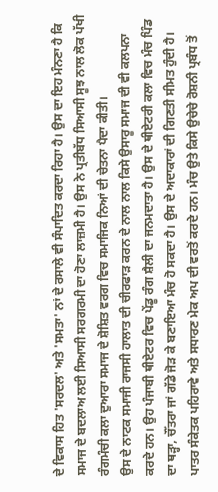ਦੇ ਵਿਕਾਸ ਹਿਤ 'ਸਰਦਲ' ਅਤੇ 'ਸਮਤਾ' ਨਾਂ ਦੇ ਰਸਾਲੇ ਵੀ ਸੰਪਾਦਿਤ ਕਰਦਾ ਰਿਹਾ ਹੈ। ਉਸ ਦਾ ਇਹ ਮੰਨਣਾ ਹੈ ਕਿ ਸਮਾਜ ਦੇ ਬਦਲਾਅ ਲਈ ਸਿਆਸੀ ਸਰਗਰਮੀ ਦਾ ਹੋਣਾ ਲਾਜ਼ਮੀ ਹੈ। ਉਸ ਨੇ ਪ੍ਰਤੀਬੱਧ ਸਿਆਸੀ ਸੂਝ ਨਾਲ ਲੋਕ ਪੱਖੀ ਰੰਗਮੰਚੀ ਕਲਾ ਦੁਆਰਾ ਸਮਾਜ ਦੇ ਸ਼ੋਸ਼ਿਤ ਵਰਗ ਵਿਚ ਸਮਾਜਿਕ ਨਿਆਂ ਦੀ ਚੇਤਨਾ ਪੈਦਾ ਕੀਤੀ।
ਉਸ ਦੇ ਨਾਟਕ ਸਮਾਜੀ ਰਾਜਸੀ ਹਾਲਾਤ ਦੀ ਚੀਰਫਾੜ ਕਰਨ ਦੇ ਨਾਲ ਨਾਲ ਕਿਸੇ ਉਸਾਰੂ ਸਮਾਜ ਦੀ ਵੀ ਕਲਪਨਾ ਕਰਦੇ ਹਨ। ਉਹ ਪੰਜਾਬੀ ਥੀਏਟਰ ਵਿਚ ਪੇਂਡੂ ਰੰਗ ਸ਼ੈਲੀ ਦਾ ਜਨਮਦਾਤਾ ਹੈ। ਉਸ ਦੇ ਥੀਏਟਰੀ ਕਲਾ ਵਿਚ ਮੰਚ ਪਿੰਡ ਦਾ ਥੜ੍ਹਾ, ਚੌਂਤਰਾ ਜਾਂ ਗੱਡੇ ਜੋੜ ਕੇ ਬਣਾਇਆ ਮੰਚ ਹੋ ਸਕਦਾ ਹੈ। ਉਸ ਦੇ ਅਦਾਕਾਰਾਂ ਦੀ ਗਿਣਤੀ ਸੀਮਤ ਹੁੰਦੀ ਹੈ। ਪਾਤਰ ਸੰਕੇਤਕ ਪਹਿਰਾਵੇ ਅਤੇ ਸਧਾਰਣ ਮੇਕ ਅਪ ਦੀ ਵਰਤੋਂ ਕਰਦੇ ਹਨ। ਮੰਚ ਉਤੇ ਕਿਸੇ ਉਚੇਚੇ ਰੋਸ਼ਨੀ ਪ੍ਰਬੰਧ ਤੋਂ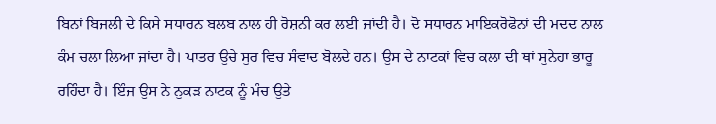ਬਿਨਾਂ ਬਿਜਲੀ ਦੇ ਕਿਸੇ ਸਧਾਰਨ ਬਲਬ ਨਾਲ ਹੀ ਰੋਸ਼ਨੀ ਕਰ ਲਈ ਜਾਂਦੀ ਹੈ। ਦੋ ਸਧਾਰਨ ਮਾਇਕਰੋਫੋਨਾਂ ਦੀ ਮਦਦ ਨਾਲ ਕੰਮ ਚਲਾ ਲਿਆ ਜਾਂਦਾ ਹੈ। ਪਾਤਰ ਉਚੇ ਸੁਰ ਵਿਚ ਸੰਵਾਦ ਬੋਲਦੇ ਹਨ। ਉਸ ਦੇ ਨਾਟਕਾਂ ਵਿਚ ਕਲਾ ਦੀ ਥਾਂ ਸੁਨੇਹਾ ਭਾਰੂ ਰਹਿੰਦਾ ਹੈ। ਇੰਜ ਉਸ ਨੇ ਨੁਕੜ ਨਾਟਕ ਨੂੰ ਮੰਚ ਉਤੇ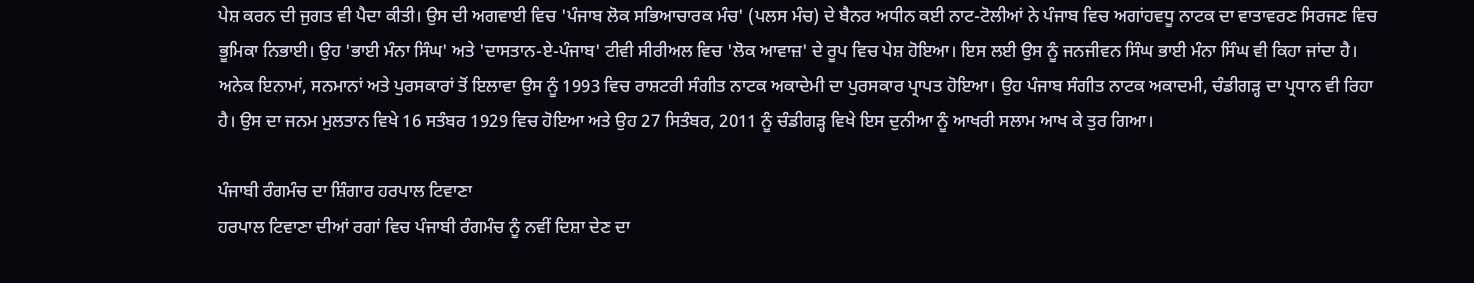ਪੇਸ਼ ਕਰਨ ਦੀ ਜੁਗਤ ਵੀ ਪੈਦਾ ਕੀਤੀ। ਉਸ ਦੀ ਅਗਵਾਈ ਵਿਚ 'ਪੰਜਾਬ ਲੋਕ ਸਭਿਆਚਾਰਕ ਮੰਚ' (ਪਲਸ ਮੰਚ) ਦੇ ਬੈਨਰ ਅਧੀਨ ਕਈ ਨਾਟ-ਟੋਲੀਆਂ ਨੇ ਪੰਜਾਬ ਵਿਚ ਅਗਾਂਹਵਧੂ ਨਾਟਕ ਦਾ ਵਾਤਾਵਰਣ ਸਿਰਜਣ ਵਿਚ ਭੂਮਿਕਾ ਨਿਭਾਈ। ਉਹ 'ਭਾਈ ਮੰਨਾ ਸਿੰਘ' ਅਤੇ 'ਦਾਸਤਾਨ-ਏ-ਪੰਜਾਬ' ਟੀਵੀ ਸੀਰੀਅਲ ਵਿਚ 'ਲੋਕ ਆਵਾਜ਼' ਦੇ ਰੂਪ ਵਿਚ ਪੇਸ਼ ਹੋਇਆ। ਇਸ ਲਈ ਉਸ ਨੂੰ ਜਨਜੀਵਨ ਸਿੰਘ ਭਾਈ ਮੰਨਾ ਸਿੰਘ ਵੀ ਕਿਹਾ ਜਾਂਦਾ ਹੈ। ਅਨੇਕ ਇਨਾਮਾਂ, ਸਨਮਾਨਾਂ ਅਤੇ ਪੁਰਸਕਾਰਾਂ ਤੋਂ ਇਲਾਵਾ ਉਸ ਨੂੰ 1993 ਵਿਚ ਰਾਸ਼ਟਰੀ ਸੰਗੀਤ ਨਾਟਕ ਅਕਾਦੇਮੀ ਦਾ ਪੁਰਸਕਾਰ ਪ੍ਰਾਪਤ ਹੋਇਆ। ਉਹ ਪੰਜਾਬ ਸੰਗੀਤ ਨਾਟਕ ਅਕਾਦਮੀ, ਚੰਡੀਗੜ੍ਹ ਦਾ ਪ੍ਰਧਾਨ ਵੀ ਰਿਹਾ ਹੈ। ਉਸ ਦਾ ਜਨਮ ਮੁਲਤਾਨ ਵਿਖੇ 16 ਸਤੰਬਰ 1929 ਵਿਚ ਹੋਇਆ ਅਤੇ ਉਹ 27 ਸਿਤੰਬਰ, 2011 ਨੂੰ ਚੰਡੀਗੜ੍ਹ ਵਿਖੇ ਇਸ ਦੁਨੀਆ ਨੂੰ ਆਖਰੀ ਸਲਾਮ ਆਖ ਕੇ ਤੁਰ ਗਿਆ।

ਪੰਜਾਬੀ ਰੰਗਮੰਚ ਦਾ ਸ਼ਿੰਗਾਰ ਹਰਪਾਲ ਟਿਵਾਣਾ
ਹਰਪਾਲ ਟਿਵਾਣਾ ਦੀਆਂ ਰਗਾਂ ਵਿਚ ਪੰਜਾਬੀ ਰੰਗਮੰਚ ਨੂੰ ਨਵੀਂ ਦਿਸ਼ਾ ਦੇਣ ਦਾ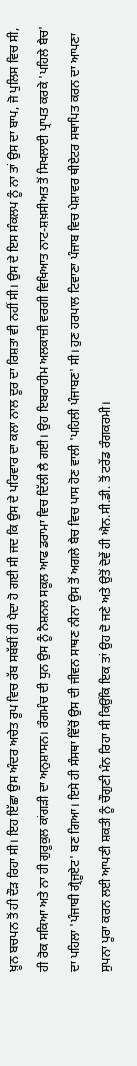ਖ਼ੂਨ ਬਚਪਨ ਤੋਂ ਹੀ ਦੌੜ ਰਿਹਾ ਸੀ। ਇਹ ਇੱਛਾ ਉਸ ਅੰਦਰ ਅਚੇਤ ਰੂਪ ਵਿਚ ਰੱਬ ਸਬੱਬੀਂ ਹੀ ਪੈਦਾ ਹੋ ਗਈ ਸੀ ਜਦ ਕਿ ਉਸ ਦੇ ਪਰਿਵਾਰ ਦਾ ਕਲਾ ਨਾਲ ਦੂਰ ਦਾ ਰਿਸ਼ਤਾ ਵੀ ਨਹੀਂ ਸੀ। ਉਸ ਦੇ ਇਸ ਸੰਕਲਪ ਨੂੰ ਨਾ ਤਾਂ ਉਸ ਦਾ ਬਾਪ, ਜੋ ਪੁਲਿਸ ਵਿਚ ਸੀ, ਹੀ ਰੋਕ ਸਕਿਆ ਅਤੇ ਨਾ ਹੀ ਗੁਰੂਕੁਲ ਕਾਂਗੜੀ ਦਾ ਅਨੁਸ਼ਾਸਨ। ਰੰਗਮੰਚ ਦੀ ਧੁਨ ਉਸ ਨੂੰ ਨੈਸ਼ਨਲ ਸਕੂਲ ਆਫ ਡਰਾਮਾ ਵਿਚ ਦਿੱਲੀ ਲੈ ਗਈ। ਉਹ ਇਬਰਾਹੀਮ ਅਲਕਾਜ਼ੀ ਵਰਗੀ ਵਿਖਿਆਤ ਨਾਟ-ਸ਼ਖ਼ਸੀਅਤ ਤੋਂ ਸਿਖਲਾਈ ਪ੍ਰਾਪਤ ਕਰਕੇ 'ਪਹਿਲੇ ਬੈਚ' ਦਾ ਪਹਿਲਾ 'ਪੰਜਾਬੀ ਗ੍ਰੈਜੂਏਟ' ਬਣ ਗਿਆ। ਇਸੇ ਹੀ ਸੰਸਥਾ ਵਿੱਚੋਂ ਉਸ ਦੀ ਜੀਵਨ ਸਾਥਣ ਨੀਨਾ ਉਸ ਤੋਂ ਅਗਲੇ ਬੈਚ ਵਿਚ ਪਾਸ ਹੋਣ ਵਾਲੀ 'ਪਹਿਲੀ ਪੰਜਾਬਣ' ਸੀ। ਹੁਣ ਹਰਪਾਲ ਟਿਵਾਣਾ ਪੰਜਾਬ ਵਿਚ ਪੇਸ਼ਾਵਰ ਥੀਏਟਰ ਸਥਾਪਿਤ ਕਰਨ ਦਾ ਆਪਣਾ ਸੁਪਨਾ ਪੂਰਾ ਕਰਨ ਲਈ ਆਪਣੀ ਸ਼ਕਤੀ ਨੂੰ ਚੌਗੁਣੀ ਮੰਨ ਰਿਹਾ ਸੀ ਕਿਉਂਕਿ ਇਕ ਤਾਂ ਉਹ ਦੋ ਜਣੇ ਅਤੇ ਉਤੋਂ ਦੋਵੇਂ ਹੀ ਐਨ.ਸੀ.ਡੀ. ਤੋਂ ਟਰੇਂਡ ਰੰਗਕਰਮੀ।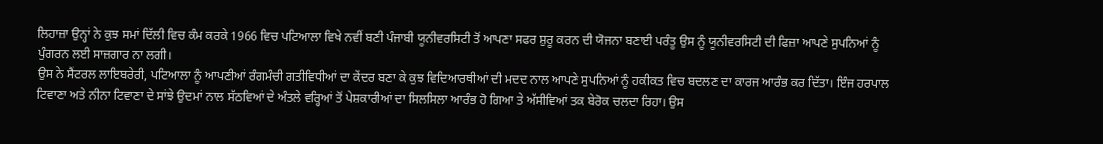ਲਿਹਾਜ਼ਾ ਉਨ੍ਹਾਂ ਨੇ ਕੁਝ ਸਮਾਂ ਦਿੱਲੀ ਵਿਚ ਕੰਮ ਕਰਕੇ 1966 ਵਿਚ ਪਟਿਆਲਾ ਵਿਖੇ ਨਵੀਂ ਬਣੀ ਪੰਜਾਬੀ ਯੂਨੀਵਰਸਿਟੀ ਤੋਂ ਆਪਣਾ ਸਫਰ ਸ਼ੁਰੂ ਕਰਨ ਦੀ ਯੋਜਨਾ ਬਣਾਈ ਪਰੰਤੂ ਉਸ ਨੂੰ ਯੂਨੀਵਰਸਿਟੀ ਦੀ ਫਿਜ਼ਾ ਆਪਣੇ ਸੁਪਨਿਆਂ ਨੂੰ ਪੁੰਗਰਨ ਲਈ ਸਾਜ਼ਗਾਰ ਨਾ ਲਗੀ।
ਉਸ ਨੇ ਸੈਂਟਰਲ ਲਾਇਬਰੇਰੀ, ਪਟਿਆਲਾ ਨੂੰ ਆਪਣੀਆਂ ਰੰਗਮੰਚੀ ਗਤੀਵਿਧੀਆਂ ਦਾ ਕੇਂਦਰ ਬਣਾ ਕੇ ਕੁਝ ਵਿਦਿਆਰਥੀਆਂ ਦੀ ਮਦਦ ਨਾਲ ਆਪਣੇ ਸੁਪਨਿਆਂ ਨੂੰ ਹਕੀਕਤ ਵਿਚ ਬਦਲਣ ਦਾ ਕਾਰਜ ਆਰੰਭ ਕਰ ਦਿੱਤਾ। ਇੰਜ ਹਰਪਾਲ ਟਿਵਾਣਾ ਅਤੇ ਨੀਨਾ ਟਿਵਾਣਾ ਦੇ ਸਾਂਝੇ ਉਦਮਾਂ ਨਾਲ ਸੱਠਵਿਆਂ ਦੇ ਅੰਤਲੇ ਵਰ੍ਹਿਆਂ ਤੋਂ ਪੇਸ਼ਕਾਰੀਆਂ ਦਾ ਸਿਲਸਿਲਾ ਆਰੰਭ ਹੋ ਗਿਆ ਤੇ ਅੱਸੀਵਿਆਂ ਤਕ ਬੇਰੋਕ ਚਲਦਾ ਰਿਹਾ। ਉਸ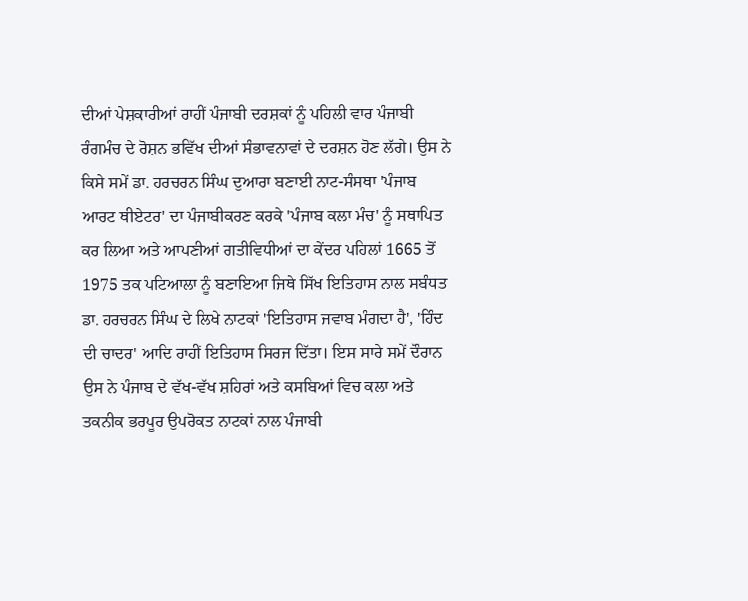ਦੀਆਂ ਪੇਸ਼ਕਾਰੀਆਂ ਰਾਹੀਂ ਪੰਜਾਬੀ ਦਰਸ਼ਕਾਂ ਨੂੰ ਪਹਿਲੀ ਵਾਰ ਪੰਜਾਬੀ ਰੰਗਮੰਚ ਦੇ ਰੋਸ਼ਨ ਭਵਿੱਖ ਦੀਆਂ ਸੰਭਾਵਨਾਵਾਂ ਦੇ ਦਰਸ਼ਨ ਹੋਣ ਲੱਗੇ। ਉਸ ਨੇ ਕਿਸੇ ਸਮੇਂ ਡਾ. ਹਰਚਰਨ ਸਿੰਘ ਦੁਆਰਾ ਬਣਾਈ ਨਾਟ-ਸੰਸਥਾ 'ਪੰਜਾਬ ਆਰਟ ਥੀਏਟਰ' ਦਾ ਪੰਜਾਬੀਕਰਣ ਕਰਕੇ 'ਪੰਜਾਬ ਕਲਾ ਮੰਚ' ਨੂੰ ਸਥਾਪਿਤ ਕਰ ਲਿਆ ਅਤੇ ਆਪਣੀਆਂ ਗਤੀਵਿਧੀਆਂ ਦਾ ਕੇਂਦਰ ਪਹਿਲਾਂ 1665 ਤੋਂ 1975 ਤਕ ਪਟਿਆਲਾ ਨੂੰ ਬਣਾਇਆ ਜਿਥੇ ਸਿੱਖ ਇਤਿਹਾਸ ਨਾਲ ਸਬੰਧਤ ਡਾ. ਹਰਚਰਨ ਸਿੰਘ ਦੇ ਲਿਖੇ ਨਾਟਕਾਂ 'ਇਤਿਹਾਸ ਜਵਾਬ ਮੰਗਦਾ ਹੈ', 'ਹਿੰਦ ਦੀ ਚਾਦਰ' ਆਦਿ ਰਾਹੀਂ ਇਤਿਹਾਸ ਸਿਰਜ ਦਿੱਤਾ। ਇਸ ਸਾਰੇ ਸਮੇਂ ਦੌਰਾਨ ਉਸ ਨੇ ਪੰਜਾਬ ਦੇ ਵੱਖ-ਵੱਖ ਸ਼ਹਿਰਾਂ ਅਤੇ ਕਸਬਿਆਂ ਵਿਚ ਕਲਾ ਅਤੇ ਤਕਨੀਕ ਭਰਪੂਰ ਉਪਰੋਕਤ ਨਾਟਕਾਂ ਨਾਲ ਪੰਜਾਬੀ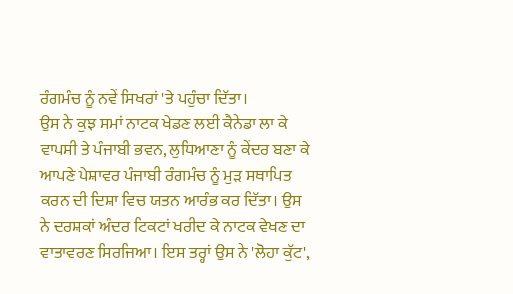ਰੰਗਮੰਚ ਨੂੰ ਨਵੇਂ ਸਿਖਰਾਂ 'ਤੇ ਪਹੁੰਚਾ ਦਿੱਤਾ।
ਉਸ ਨੇ ਕੁਝ ਸਮਾਂ ਨਾਟਕ ਖੇਡਣ ਲਈ ਕੈਨੇਡਾ ਲਾ ਕੇ ਵਾਪਸੀ ਤੇ ਪੰਜਾਬੀ ਭਵਨ, ਲੁਧਿਆਣਾ ਨੂੰ ਕੇਂਦਰ ਬਣਾ ਕੇ ਆਪਣੇ ਪੇਸ਼ਾਵਰ ਪੰਜਾਬੀ ਰੰਗਮੰਚ ਨੂੰ ਮੁੜ ਸਥਾਪਿਤ ਕਰਨ ਦੀ ਦਿਸ਼ਾ ਵਿਚ ਯਤਨ ਆਰੰਭ ਕਰ ਦਿੱਤਾ। ਉਸ ਨੇ ਦਰਸ਼ਕਾਂ ਅੰਦਰ ਟਿਕਟਾਂ ਖਰੀਦ ਕੇ ਨਾਟਕ ਵੇਖਣ ਦਾ ਵਾਤਾਵਰਣ ਸਿਰਜਿਆ। ਇਸ ਤਰ੍ਹਾਂ ਉਸ ਨੇ 'ਲੋਹਾ ਕੁੱਟ',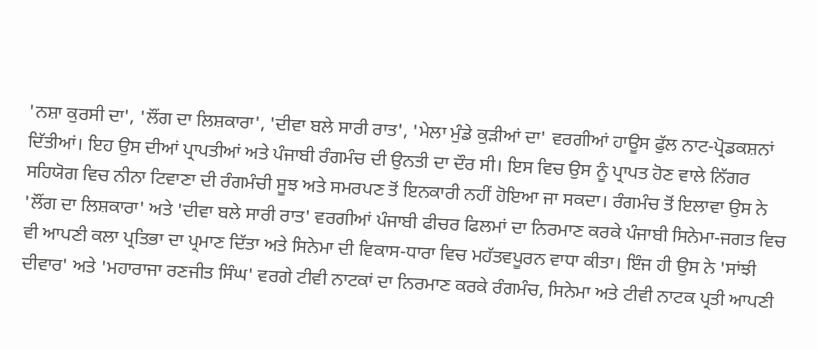'ਨਸ਼ਾ ਕੁਰਸੀ ਦਾ', 'ਲੌਂਗ ਦਾ ਲਿਸ਼ਕਾਰਾ', 'ਦੀਵਾ ਬਲੇ ਸਾਰੀ ਰਾਤ', 'ਮੇਲਾ ਮੁੰਡੇ ਕੁੜੀਆਂ ਦਾ' ਵਰਗੀਆਂ ਹਾਊਸ ਫੁੱਲ ਨਾਟ-ਪ੍ਰੋਡਕਸ਼ਨਾਂ ਦਿੱਤੀਆਂ। ਇਹ ਉਸ ਦੀਆਂ ਪ੍ਰਾਪਤੀਆਂ ਅਤੇ ਪੰਜਾਬੀ ਰੰਗਮੰਚ ਦੀ ਉਨਤੀ ਦਾ ਦੌਰ ਸੀ। ਇਸ ਵਿਚ ਉਸ ਨੂੰ ਪ੍ਰਾਪਤ ਹੋਣ ਵਾਲੇ ਨਿੱਗਰ ਸਹਿਯੋਗ ਵਿਚ ਨੀਨਾ ਟਿਵਾਣਾ ਦੀ ਰੰਗਮੰਚੀ ਸੂਝ ਅਤੇ ਸਮਰਪਣ ਤੋਂ ਇਨਕਾਰੀ ਨਹੀਂ ਹੋਇਆ ਜਾ ਸਕਦਾ। ਰੰਗਮੰਚ ਤੋਂ ਇਲਾਵਾ ਉਸ ਨੇ 'ਲੌਂਗ ਦਾ ਲਿਸ਼ਕਾਰਾ' ਅਤੇ 'ਦੀਵਾ ਬਲੇ ਸਾਰੀ ਰਾਤ' ਵਰਗੀਆਂ ਪੰਜਾਬੀ ਫੀਚਰ ਫਿਲਮਾਂ ਦਾ ਨਿਰਮਾਣ ਕਰਕੇ ਪੰਜਾਬੀ ਸਿਨੇਮਾ-ਜਗਤ ਵਿਚ ਵੀ ਆਪਣੀ ਕਲਾ ਪ੍ਰਤਿਭਾ ਦਾ ਪ੍ਰਮਾਣ ਦਿੱਤਾ ਅਤੇ ਸਿਨੇਮਾ ਦੀ ਵਿਕਾਸ-ਧਾਰਾ ਵਿਚ ਮਹੱਤਵਪੂਰਨ ਵਾਧਾ ਕੀਤਾ। ਇੰਜ ਹੀ ਉਸ ਨੇ 'ਸਾਂਝੀ ਦੀਵਾਰ' ਅਤੇ 'ਮਹਾਰਾਜਾ ਰਣਜੀਤ ਸਿੰਘ' ਵਰਗੇ ਟੀਵੀ ਨਾਟਕਾਂ ਦਾ ਨਿਰਮਾਣ ਕਰਕੇ ਰੰਗਮੰਚ, ਸਿਨੇਮਾ ਅਤੇ ਟੀਵੀ ਨਾਟਕ ਪ੍ਰਤੀ ਆਪਣੀ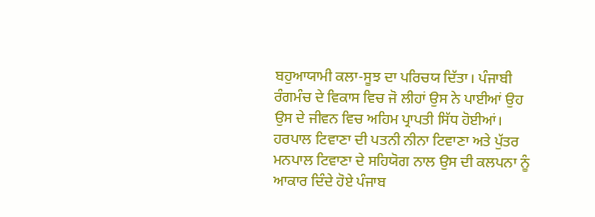ਬਹੁਆਯਾਮੀ ਕਲਾ-ਸੂਝ ਦਾ ਪਰਿਚਯ ਦਿੱਤਾ। ਪੰਜਾਬੀ ਰੰਗਮੰਚ ਦੇ ਵਿਕਾਸ ਵਿਚ ਜੋ ਲੀਹਾਂ ਉਸ ਨੇ ਪਾਈਆਂ ਉਹ ਉਸ ਦੇ ਜੀਵਨ ਵਿਚ ਅਹਿਮ ਪ੍ਰਾਪਤੀ ਸਿੱਧ ਹੋਈਆਂ।
ਹਰਪਾਲ ਟਿਵਾਣਾ ਦੀ ਪਤਨੀ ਨੀਨਾ ਟਿਵਾਣਾ ਅਤੇ ਪੁੱਤਰ ਮਨਪਾਲ ਟਿਵਾਣਾ ਦੇ ਸਹਿਯੋਗ ਨਾਲ ਉਸ ਦੀ ਕਲਪਨਾ ਨੂੰ ਆਕਾਰ ਦਿੰਦੇ ਹੋਏ ਪੰਜਾਬ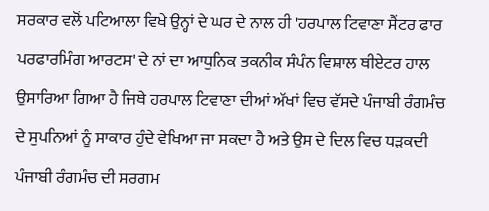ਸਰਕਾਰ ਵਲੋਂ ਪਟਿਆਲਾ ਵਿਖੇ ਉਨ੍ਹਾਂ ਦੇ ਘਰ ਦੇ ਨਾਲ ਹੀ 'ਹਰਪਾਲ ਟਿਵਾਣਾ ਸੈਂਟਰ ਫਾਰ ਪਰਫਾਰਮਿੰਗ ਆਰਟਸ' ਦੇ ਨਾਂ ਦਾ ਆਧੁਨਿਕ ਤਕਨੀਕ ਸੰਪੰਨ ਵਿਸ਼ਾਲ ਥੀਏਟਰ ਹਾਲ ਉਸਾਰਿਆ ਗਿਆ ਹੈ ਜਿਥੇ ਹਰਪਾਲ ਟਿਵਾਣਾ ਦੀਆਂ ਅੱਖਾਂ ਵਿਚ ਵੱਸਦੇ ਪੰਜਾਬੀ ਰੰਗਮੰਚ ਦੇ ਸੁਪਨਿਆਂ ਨੂੰ ਸਾਕਾਰ ਹੁੰਦੇ ਵੇਖਿਆ ਜਾ ਸਕਦਾ ਹੈ ਅਤੇ ਉਸ ਦੇ ਦਿਲ ਵਿਚ ਧੜਕਦੀ ਪੰਜਾਬੀ ਰੰਗਮੰਚ ਦੀ ਸਰਗਮ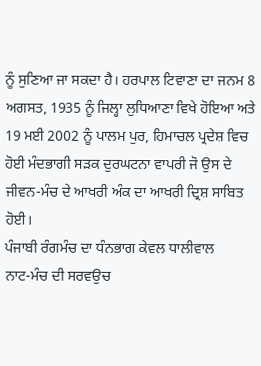ਨੂੰ ਸੁਣਿਆ ਜਾ ਸਕਦਾ ਹੈ। ਹਰਪਾਲ ਟਿਵਾਣਾ ਦਾ ਜਨਮ 8 ਅਗਸਤ, 1935 ਨੂੰ ਜਿਲ੍ਹਾ ਲੁਧਿਆਣਾ ਵਿਖੇ ਹੋਇਆ ਅਤੇ 19 ਮਈ 2002 ਨੂੰ ਪਾਲਮ ਪੁਰ, ਹਿਮਾਚਲ ਪ੍ਰਦੇਸ਼ ਵਿਚ ਹੋਈ ਮੰਦਭਾਗੀ ਸੜਕ ਦੁਰਘਟਨਾ ਵਾਪਰੀ ਜੋ ਉਸ ਦੇ ਜੀਵਨ-ਮੰਚ ਦੇ ਆਖਰੀ ਅੰਕ ਦਾ ਆਖਰੀ ਦ੍ਰਿਸ਼ ਸਾਬਿਤ ਹੋਈ।
ਪੰਜਾਬੀ ਰੰਗਮੰਚ ਦਾ ਧੰਨਭਾਗ ਕੇਵਲ ਧਾਲੀਵਾਲ
ਨਾਟ-ਮੰਚ ਦੀ ਸਰਵਉਚ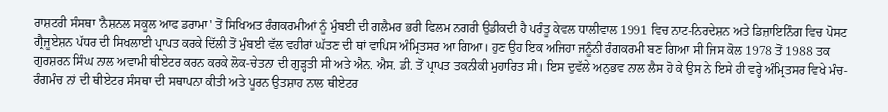ਰਾਸ਼ਟਰੀ ਸੰਸਥਾ 'ਨੈਸ਼ਨਲ ਸਕੂਲ ਆਫ ਡਰਾਮਾ' ਤੋਂ ਸਿਖਿਅਤ ਰੰਗਕਰਮੀਆਂ ਨੂੰ ਮੁੰਬਈ ਦੀ ਗਲੈਮਰ ਭਰੀ ਫਿਲਮ ਨਗਰੀ ਉਡੀਕਦੀ ਹੈ ਪਰੰਤੂ ਕੇਵਲ ਧਾਲੀਵਾਲ 1991 ਵਿਚ ਨਾਟ-ਨਿਰਦੇਸ਼ਨ ਅਤੇ ਡਿਜ਼ਾਇਨਿੰਗ ਵਿਚ ਪੋਸਟ ਗ੍ਰੈਜੂਏਸ਼ਨ ਪੱਧਰ ਦੀ ਸਿਖਲਾਈ ਪ੍ਰਾਪਤ ਕਰਕੇ ਦਿੱਲੀ ਤੋਂ ਮੁੰਬਈ ਵੱਲ ਵਹੀਰਾਂ ਘੱਤਣ ਦੀ ਥਾਂ ਵਾਪਿਸ ਅੰਮ੍ਰਿਤਸਰ ਆ ਗਿਆ। ਹੁਣ ਉਹ ਇਕ ਅਜਿਹਾ ਜਨੂੰਨੀ ਰੰਗਕਰਮੀ ਬਣ ਗਿਆ ਸੀ ਜਿਸ ਕੋਲ 1978 ਤੋਂ 1988 ਤਕ ਗੁਰਸ਼ਰਨ ਸਿੰਘ ਨਾਲ ਅਵਾਮੀ ਥੀਏਟਰ ਕਰਨ ਕਰਕੇ ਲੋਕ-ਚੇਤਨਾ ਦੀ ਗੁੜ੍ਹਤੀ ਸੀ ਅਤੇ ਐਨ. ਐਸ. ਡੀ. ਤੋਂ ਪ੍ਰਾਪਤ ਤਕਨੀਕੀ ਮੁਹਾਰਿਤ ਸੀ। ਇਸ ਦੁਵੱਲੇ ਅਨੁਭਵ ਨਾਲ ਲੈਸ ਹੋ ਕੇ ਉਸ ਨੇ ਇਸੇ ਹੀ ਵਰ੍ਹੇ ਅੰਮ੍ਰਿਤਸਰ ਵਿਖੇ ਮੰਚ-ਰੰਗਮੰਚ ਨਾਂ ਦੀ ਥੀਏਟਰ ਸੰਸਥਾ ਦੀ ਸਥਾਪਨਾ ਕੀਤੀ ਅਤੇ ਪੂਰਨ ਉਤਸ਼ਾਹ ਨਾਲ ਥੀਏਟਰ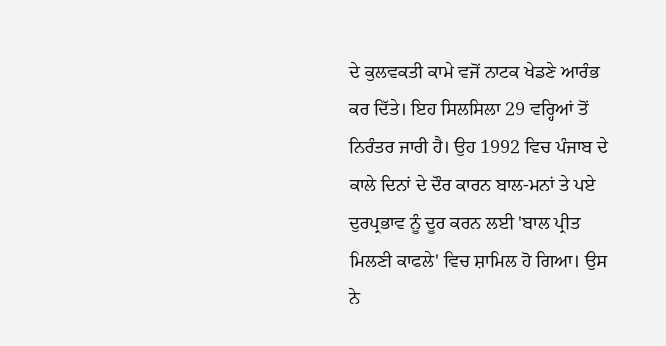ਦੇ ਕੁਲਵਕਤੀ ਕਾਮੇ ਵਜੋਂ ਨਾਟਕ ਖੇਡਣੇ ਆਰੰਭ ਕਰ ਦਿੱਤੇ। ਇਹ ਸਿਲਸਿਲਾ 29 ਵਰ੍ਹਿਆਂ ਤੋਂ ਨਿਰੰਤਰ ਜਾਰੀ ਹੈ। ਉਹ 1992 ਵਿਚ ਪੰਜਾਬ ਦੇ ਕਾਲੇ ਦਿਨਾਂ ਦੇ ਦੌਰ ਕਾਰਨ ਬਾਲ-ਮਨਾਂ ਤੇ ਪਏ ਦੁਰਪ੍ਰਭਾਵ ਨੂੰ ਦੂਰ ਕਰਨ ਲਈ 'ਬਾਲ ਪ੍ਰੀਤ ਮਿਲਣੀ ਕਾਫਲੇ' ਵਿਚ ਸ਼ਾਮਿਲ ਹੋ ਗਿਆ। ਉਸ ਨੇ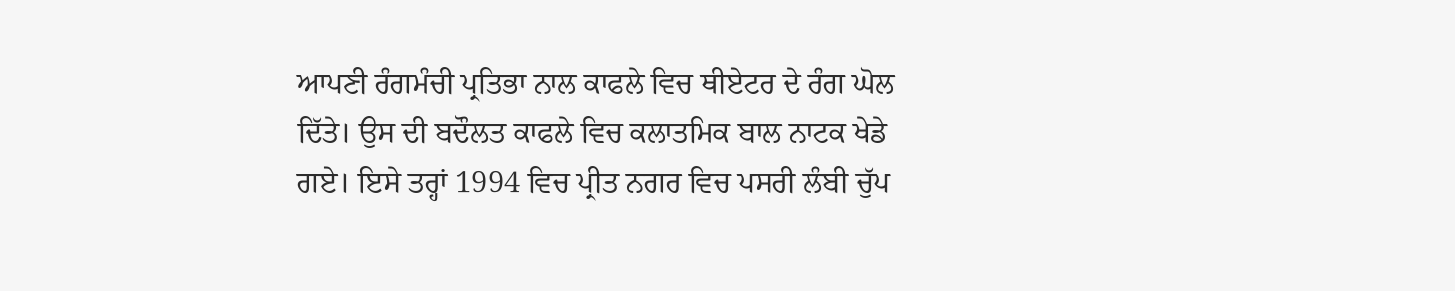ਆਪਣੀ ਰੰਗਮੰਚੀ ਪ੍ਰਤਿਭਾ ਨਾਲ ਕਾਫਲੇ ਵਿਚ ਥੀਏਟਰ ਦੇ ਰੰਗ ਘੋਲ ਦਿੱਤੇ। ਉਸ ਦੀ ਬਦੌਲਤ ਕਾਫਲੇ ਵਿਚ ਕਲਾਤਮਿਕ ਬਾਲ ਨਾਟਕ ਖੇਡੇ ਗਏ। ਇਸੇ ਤਰ੍ਹਾਂ 1994 ਵਿਚ ਪ੍ਰੀਤ ਨਗਰ ਵਿਚ ਪਸਰੀ ਲੰਬੀ ਚੁੱਪ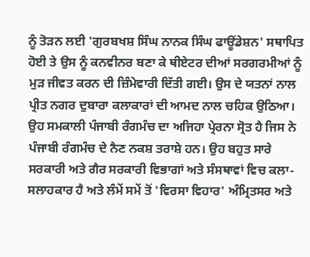ਨੂੰ ਤੋੜਨ ਲਈ 'ਗੁਰਬਖਸ਼ ਸਿੰਘ ਨਾਨਕ ਸਿੰਘ ਫਾਊਂਡੇਸ਼ਨ' ਸਥਾਪਿਤ ਹੋਈ ਤੇ ਉਸ ਨੂੰ ਕਨਵੀਨਰ ਬਣਾ ਕੇ ਥੀਏਟਰ ਦੀਆਂ ਸਰਗਰਮੀਆਂ ਨੂੰ ਮੁੜ ਜੀਵਤ ਕਰਨ ਦੀ ਜ਼ਿੰਮੇਵਾਰੀ ਦਿੱਤੀ ਗਈ। ਉਸ ਦੇ ਯਤਨਾਂ ਨਾਲ ਪ੍ਰੀਤ ਨਗਰ ਦੁਬਾਰਾ ਕਲਾਕਾਰਾਂ ਦੀ ਆਮਦ ਨਾਲ ਚਹਿਕ ਉਠਿਆ।
ਉਹ ਸਮਕਾਲੀ ਪੰਜਾਬੀ ਰੰਗਮੰਚ ਦਾ ਅਜਿਹਾ ਪ੍ਰੇਰਨਾ ਸ੍ਰੋਤ ਹੈ ਜਿਸ ਨੇ ਪੰਜਾਬੀ ਰੰਗਮੰਚ ਦੇ ਨੈਣ ਨਕਸ਼ ਤਰਾਸ਼ੇ ਹਨ। ਉਹ ਬਹੁਤ ਸਾਰੇ ਸਰਕਾਰੀ ਅਤੇ ਗੈਰ ਸਰਕਾਰੀ ਵਿਭਾਗਾਂ ਅਤੇ ਸੰਸਥਾਵਾਂ ਵਿਚ ਕਲਾ-ਸਲਾਹਕਾਰ ਹੈ ਅਤੇ ਲੰਮੇਂ ਸਮੇਂ ਤੋਂ 'ਵਿਰਸਾ ਵਿਹਾਰ' ਅੰਮ੍ਰਿਤਸਰ ਅਤੇ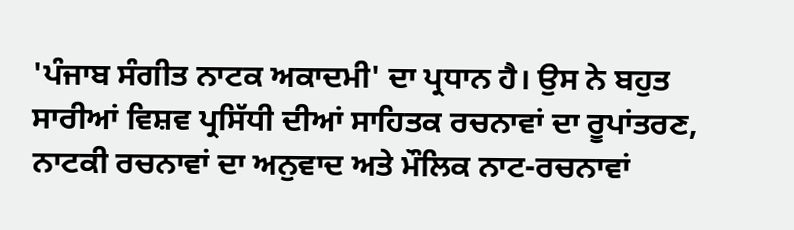'ਪੰਜਾਬ ਸੰਗੀਤ ਨਾਟਕ ਅਕਾਦਮੀ' ਦਾ ਪ੍ਰਧਾਨ ਹੈ। ਉਸ ਨੇ ਬਹੁਤ ਸਾਰੀਆਂ ਵਿਸ਼ਵ ਪ੍ਰਸਿੱਧੀ ਦੀਆਂ ਸਾਹਿਤਕ ਰਚਨਾਵਾਂ ਦਾ ਰੂਪਾਂਤਰਣ, ਨਾਟਕੀ ਰਚਨਾਵਾਂ ਦਾ ਅਨੁਵਾਦ ਅਤੇ ਮੌਲਿਕ ਨਾਟ-ਰਚਨਾਵਾਂ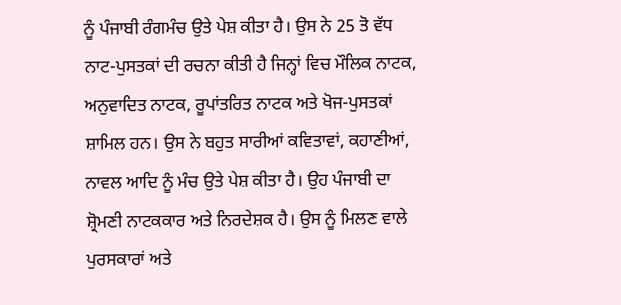ਨੂੰ ਪੰਜਾਬੀ ਰੰਗਮੰਚ ਉਤੇ ਪੇਸ਼ ਕੀਤਾ ਹੈ। ਉਸ ਨੇ 25 ਤੋ ਵੱਧ ਨਾਟ-ਪੁਸਤਕਾਂ ਦੀ ਰਚਨਾ ਕੀਤੀ ਹੈ ਜਿਨ੍ਹਾਂ ਵਿਚ ਮੌਲਿਕ ਨਾਟਕ, ਅਨੁਵਾਦਿਤ ਨਾਟਕ, ਰੂਪਾਂਤਰਿਤ ਨਾਟਕ ਅਤੇ ਖੋਜ-ਪੁਸਤਕਾਂ ਸ਼ਾਮਿਲ ਹਨ। ਉਸ ਨੇ ਬਹੁਤ ਸਾਰੀਆਂ ਕਵਿਤਾਵਾਂ, ਕਹਾਣੀਆਂ, ਨਾਵਲ ਆਦਿ ਨੂੰ ਮੰਚ ਉਤੇ ਪੇਸ਼ ਕੀਤਾ ਹੈ। ਉਹ ਪੰਜਾਬੀ ਦਾ ਸ਼੍ਰੋਮਣੀ ਨਾਟਕਕਾਰ ਅਤੇ ਨਿਰਦੇਸ਼ਕ ਹੈ। ਉਸ ਨੂੰ ਮਿਲਣ ਵਾਲੇ ਪੁਰਸਕਾਰਾਂ ਅਤੇ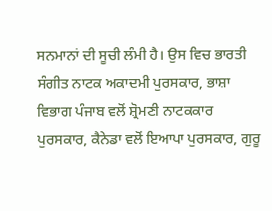ਸਨਮਾਨਾਂ ਦੀ ਸੂਚੀ ਲੰਮੀ ਹੈ। ਉਸ ਵਿਚ ਭਾਰਤੀ ਸੰਗੀਤ ਨਾਟਕ ਅਕਾਦਮੀ ਪੁਰਸਕਾਰ, ਭਾਸ਼ਾ ਵਿਭਾਗ ਪੰਜਾਬ ਵਲੋਂ ਸ਼੍ਰੋਮਣੀ ਨਾਟਕਕਾਰ ਪੁਰਸਕਾਰ, ਕੈਨੇਡਾ ਵਲੋਂ ਇਆਪਾ ਪੁਰਸਕਾਰ, ਗੁਰੂ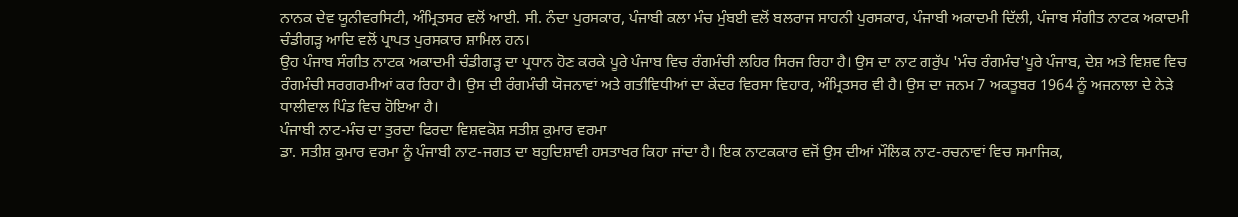ਨਾਨਕ ਦੇਵ ਯੂਨੀਵਰਸਿਟੀ, ਅੰਮ੍ਰਿਤਸਰ ਵਲੋਂ ਆਈ. ਸੀ. ਨੰਦਾ ਪੁਰਸਕਾਰ, ਪੰਜਾਬੀ ਕਲਾ ਮੰਚ ਮੁੰਬਈ ਵਲੋਂ ਬਲਰਾਜ ਸਾਹਨੀ ਪੁਰਸਕਾਰ, ਪੰਜਾਬੀ ਅਕਾਦਮੀ ਦਿੱਲੀ, ਪੰਜਾਬ ਸੰਗੀਤ ਨਾਟਕ ਅਕਾਦਮੀ ਚੰਡੀਗੜ੍ਹ ਆਦਿ ਵਲੋਂ ਪ੍ਰਾਪਤ ਪੁਰਸਕਾਰ ਸ਼ਾਮਿਲ ਹਨ।
ਉਹ ਪੰਜਾਬ ਸੰਗੀਤ ਨਾਟਕ ਅਕਾਦਮੀ ਚੰਡੀਗੜ੍ਹ ਦਾ ਪ੍ਰਧਾਨ ਹੋਣ ਕਰਕੇ ਪੂਰੇ ਪੰਜਾਬ ਵਿਚ ਰੰਗਮੰਚੀ ਲਹਿਰ ਸਿਰਜ ਰਿਹਾ ਹੈ। ਉਸ ਦਾ ਨਾਟ ਗਰੁੱਪ 'ਮੰਚ ਰੰਗਮੰਚ'ਪੂਰੇ ਪੰਜਾਬ, ਦੇਸ਼ ਅਤੇ ਵਿਸ਼ਵ ਵਿਚ ਰੰਗਮੰਚੀ ਸਰਗਰਮੀਆਂ ਕਰ ਰਿਹਾ ਹੈ। ਉਸ ਦੀ ਰੰਗਮੰਚੀ ਯੋਜਨਾਵਾਂ ਅਤੇ ਗਤੀਵਿਧੀਆਂ ਦਾ ਕੇਂਦਰ ਵਿਰਸਾ ਵਿਹਾਰ, ਅੰਮ੍ਰਿਤਸਰ ਵੀ ਹੈ। ਉਸ ਦਾ ਜਨਮ 7 ਅਕਤੂਬਰ 1964 ਨੂੰ ਅਜਨਾਲਾ ਦੇ ਨੇੜੇ ਧਾਲੀਵਾਲ ਪਿੰਡ ਵਿਚ ਹੋਇਆ ਹੈ।
ਪੰਜਾਬੀ ਨਾਟ-ਮੰਚ ਦਾ ਤੁਰਦਾ ਫਿਰਦਾ ਵਿਸ਼ਵਕੋਸ਼ ਸਤੀਸ਼ ਕੁਮਾਰ ਵਰਮਾ
ਡਾ. ਸਤੀਸ਼ ਕੁਮਾਰ ਵਰਮਾ ਨੂੰ ਪੰਜਾਬੀ ਨਾਟ-ਜਗਤ ਦਾ ਬਹੁਦਿਸ਼ਾਵੀ ਹਸਤਾਖਰ ਕਿਹਾ ਜਾਂਦਾ ਹੈ। ਇਕ ਨਾਟਕਕਾਰ ਵਜੋਂ ਉਸ ਦੀਆਂ ਮੌਲਿਕ ਨਾਟ-ਰਚਨਾਵਾਂ ਵਿਚ ਸਮਾਜਿਕ,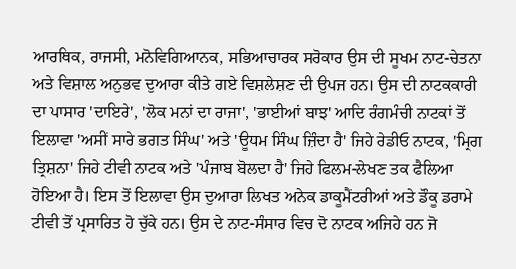ਆਰਥਿਕ, ਰਾਜਸੀ, ਮਨੋਵਿਗਿਆਨਕ, ਸਭਿਆਚਾਰਕ ਸਰੋਕਾਰ ਉਸ ਦੀ ਸੂਖਮ ਨਾਟ-ਚੇਤਨਾ ਅਤੇ ਵਿਸ਼ਾਲ ਅਨੁਭਵ ਦੁਆਰਾ ਕੀਤੇ ਗਏ ਵਿਸ਼ਲੇਸ਼ਣ ਦੀ ਉਪਜ ਹਨ। ਉਸ ਦੀ ਨਾਟਕਕਾਰੀ ਦਾ ਪਾਸਾਰ 'ਦਾਇਰੇ', 'ਲੋਕ ਮਨਾਂ ਦਾ ਰਾਜਾ', 'ਭਾਈਆਂ ਬਾਝ' ਆਦਿ ਰੰਗਮੰਚੀ ਨਾਟਕਾਂ ਤੋਂ ਇਲਾਵਾ 'ਅਸੀਂ ਸਾਰੇ ਭਗਤ ਸਿੰਘ' ਅਤੇ 'ਊਧਮ ਸਿੰਘ ਜ਼ਿੰਦਾ ਹੈ' ਜਿਹੇ ਰੇਡੀਓ ਨਾਟਕ, 'ਮ੍ਰਿਗ ਤ੍ਰਿਸ਼ਨਾ' ਜਿਹੇ ਟੀਵੀ ਨਾਟਕ ਅਤੇ 'ਪੰਜਾਬ ਬੋਲਦਾ ਹੈ' ਜਿਹੇ ਫਿਲਮ-ਲੇਖਣ ਤਕ ਫੈਲਿਆ ਹੋਇਆ ਹੈ। ਇਸ ਤੋਂ ਇਲਾਵਾ ਉਸ ਦੁਆਰਾ ਲਿਖਤ ਅਨੇਕ ਡਾਕੂਮੈਂਟਰੀਆਂ ਅਤੇ ਡੌਕੂ ਡਰਾਮੇ ਟੀਵੀ ਤੋਂ ਪ੍ਰਸਾਰਿਤ ਹੋ ਚੁੱਕੇ ਹਨ। ਉਸ ਦੇ ਨਾਟ-ਸੰਸਾਰ ਵਿਚ ਦੋ ਨਾਟਕ ਅਜਿਹੇ ਹਨ ਜੋ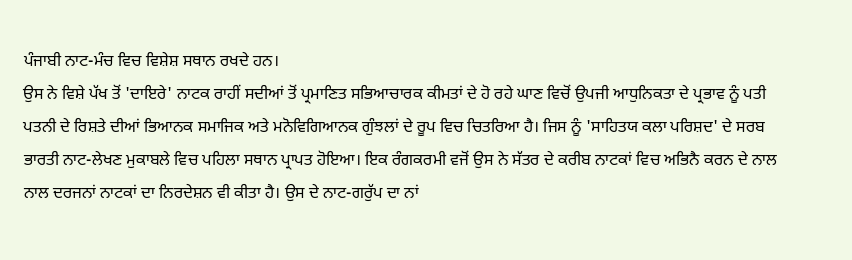ਪੰਜਾਬੀ ਨਾਟ-ਮੰਚ ਵਿਚ ਵਿਸ਼ੇਸ਼ ਸਥਾਨ ਰਖਦੇ ਹਨ।
ਉਸ ਨੇ ਵਿਸ਼ੇ ਪੱਖ ਤੋਂ 'ਦਾਇਰੇ' ਨਾਟਕ ਰਾਹੀਂ ਸਦੀਆਂ ਤੋਂ ਪ੍ਰਮਾਣਿਤ ਸਭਿਆਚਾਰਕ ਕੀਮਤਾਂ ਦੇ ਹੋ ਰਹੇ ਘਾਣ ਵਿਚੋਂ ਉਪਜੀ ਆਧੁਨਿਕਤਾ ਦੇ ਪ੍ਰਭਾਵ ਨੂੰ ਪਤੀ ਪਤਨੀ ਦੇ ਰਿਸ਼ਤੇ ਦੀਆਂ ਭਿਆਨਕ ਸਮਾਜਿਕ ਅਤੇ ਮਨੋਵਿਗਿਆਨਕ ਗੁੰਝਲਾਂ ਦੇ ਰੂਪ ਵਿਚ ਚਿਤਰਿਆ ਹੈ। ਜਿਸ ਨੂੰ 'ਸਾਹਿਤਯ ਕਲਾ ਪਰਿਸ਼ਦ' ਦੇ ਸਰਬ ਭਾਰਤੀ ਨਾਟ-ਲੇਖਣ ਮੁਕਾਬਲੇ ਵਿਚ ਪਹਿਲਾ ਸਥਾਨ ਪ੍ਰਾਪਤ ਹੋਇਆ। ਇਕ ਰੰਗਕਰਮੀ ਵਜੋਂ ਉਸ ਨੇ ਸੱਤਰ ਦੇ ਕਰੀਬ ਨਾਟਕਾਂ ਵਿਚ ਅਭਿਨੈ ਕਰਨ ਦੇ ਨਾਲ ਨਾਲ ਦਰਜਨਾਂ ਨਾਟਕਾਂ ਦਾ ਨਿਰਦੇਸ਼ਨ ਵੀ ਕੀਤਾ ਹੈ। ਉਸ ਦੇ ਨਾਟ-ਗਰੁੱਪ ਦਾ ਨਾਂ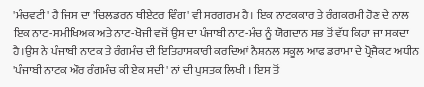'ਮੰਚਵਟੀ' ਹੈ ਜਿਸ ਦਾ 'ਚਿਲਡਰਨ ਥੀਏਟਰ ਵਿੰਗ' ਵੀ ਸਰਗਰਮ ਹੈ। ਇਕ ਨਾਟਕਕਾਰ ਤੇ ਰੰਗਕਰਮੀ ਹੋਣ ਦੇ ਨਾਲ ਇਕ ਨਾਟ-ਸਮੀਖਿਅਕ ਅਤੇ ਨਾਟ-ਖੋਜੀ ਵਜੋਂ ਉਸ ਦਾ ਪੰਜਾਬੀ ਨਾਟ-ਮੰਚ ਨੂੰ ਯੋਗਦਾਨ ਸਭ ਤੋਂ ਵੱਧ ਕਿਹਾ ਜਾ ਸਕਦਾ ਹੈ।ਉਸ ਨੇ ਪੰਜਾਬੀ ਨਾਟਕ ਤੇ ਰੰਗਮੰਚ ਦੀ ਇਤਿਹਾਸਕਾਰੀ ਕਰਦਿਆਂ ਨੈਸ਼ਨਲ ਸਕੂਲ ਆਫ ਡਰਾਮਾ ਦੇ ਪ੍ਰੋਜੈਕਟ ਅਧੀਨ 'ਪੰਜਾਬੀ ਨਾਟਕ ਔਰ ਰੰਗਮੰਚ ਕੀ ਏਕ ਸਦੀ' ਨਾਂ ਦੀ ਪੁਸਤਕ ਲਿਖੀ । ਇਸ ਤੋਂ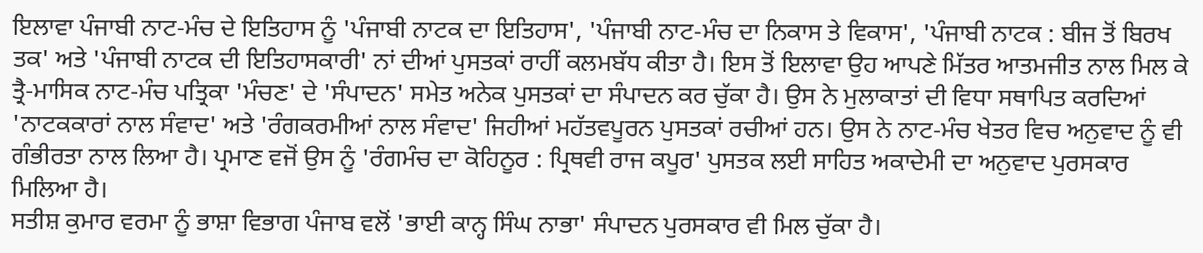ਇਲਾਵਾ ਪੰਜਾਬੀ ਨਾਟ-ਮੰਚ ਦੇ ਇਤਿਹਾਸ ਨੂੰ 'ਪੰਜਾਬੀ ਨਾਟਕ ਦਾ ਇਤਿਹਾਸ', 'ਪੰਜਾਬੀ ਨਾਟ-ਮੰਚ ਦਾ ਨਿਕਾਸ ਤੇ ਵਿਕਾਸ', 'ਪੰਜਾਬੀ ਨਾਟਕ : ਬੀਜ ਤੋਂ ਬਿਰਖ ਤਕ' ਅਤੇ 'ਪੰਜਾਬੀ ਨਾਟਕ ਦੀ ਇਤਿਹਾਸਕਾਰੀ' ਨਾਂ ਦੀਆਂ ਪੁਸਤਕਾਂ ਰਾਹੀਂ ਕਲਮਬੱਧ ਕੀਤਾ ਹੈ। ਇਸ ਤੋਂ ਇਲਾਵਾ ਉਹ ਆਪਣੇ ਮਿੱਤਰ ਆਤਮਜੀਤ ਨਾਲ ਮਿਲ ਕੇ ਤ੍ਰੈ-ਮਾਸਿਕ ਨਾਟ-ਮੰਚ ਪਤ੍ਰਿਕਾ 'ਮੰਚਣ' ਦੇ 'ਸੰਪਾਦਨ' ਸਮੇਤ ਅਨੇਕ ਪੁਸਤਕਾਂ ਦਾ ਸੰਪਾਦਨ ਕਰ ਚੁੱਕਾ ਹੈ। ਉਸ ਨੇ ਮੁਲਾਕਾਤਾਂ ਦੀ ਵਿਧਾ ਸਥਾਪਿਤ ਕਰਦਿਆਂ 'ਨਾਟਕਕਾਰਾਂ ਨਾਲ ਸੰਵਾਦ' ਅਤੇ 'ਰੰਗਕਰਮੀਆਂ ਨਾਲ ਸੰਵਾਦ' ਜਿਹੀਆਂ ਮਹੱਤਵਪੂਰਨ ਪੁਸਤਕਾਂ ਰਚੀਆਂ ਹਨ। ਉਸ ਨੇ ਨਾਟ-ਮੰਚ ਖੇਤਰ ਵਿਚ ਅਨੁਵਾਦ ਨੂੰ ਵੀ ਗੰਭੀਰਤਾ ਨਾਲ ਲਿਆ ਹੈ। ਪ੍ਰਮਾਣ ਵਜੋਂ ਉਸ ਨੂੰ 'ਰੰਗਮੰਚ ਦਾ ਕੋਹਿਨੂਰ : ਪ੍ਰਿਥਵੀ ਰਾਜ ਕਪੂਰ' ਪੁਸਤਕ ਲਈ ਸਾਹਿਤ ਅਕਾਦੇਮੀ ਦਾ ਅਨੁਵਾਦ ਪੁਰਸਕਾਰ ਮਿਲਿਆ ਹੈ।
ਸਤੀਸ਼ ਕੁਮਾਰ ਵਰਮਾ ਨੂੰ ਭਾਸ਼ਾ ਵਿਭਾਗ ਪੰਜਾਬ ਵਲੋਂ 'ਭਾਈ ਕਾਨ੍ਹ ਸਿੰਘ ਨਾਭਾ' ਸੰਪਾਦਨ ਪੁਰਸਕਾਰ ਵੀ ਮਿਲ ਚੁੱਕਾ ਹੈ।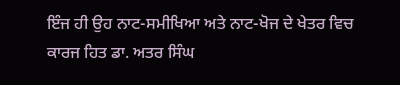ਇੰਜ ਹੀ ਉਹ ਨਾਟ-ਸਮੀਖਿਆ ਅਤੇ ਨਾਟ-ਖੋਜ ਦੇ ਖੇਤਰ ਵਿਚ ਕਾਰਜ ਹਿਤ ਡਾ. ਅਤਰ ਸਿੰਘ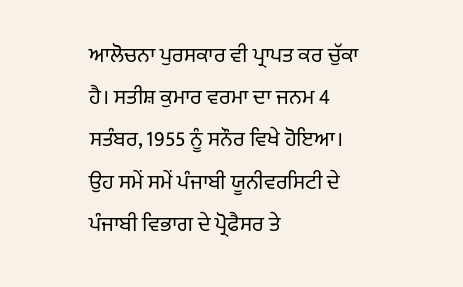ਆਲੋਚਨਾ ਪੁਰਸਕਾਰ ਵੀ ਪ੍ਰਾਪਤ ਕਰ ਚੁੱਕਾ ਹੈ। ਸਤੀਸ਼ ਕੁਮਾਰ ਵਰਮਾ ਦਾ ਜਨਮ 4 ਸਤੰਬਰ, 1955 ਨੂੰ ਸਨੌਰ ਵਿਖੇ ਹੋਇਆ। ਉਹ ਸਮੇਂ ਸਮੇਂ ਪੰਜਾਬੀ ਯੂਨੀਵਰਸਿਟੀ ਦੇ ਪੰਜਾਬੀ ਵਿਭਾਗ ਦੇ ਪ੍ਰੋਫੈਸਰ ਤੇ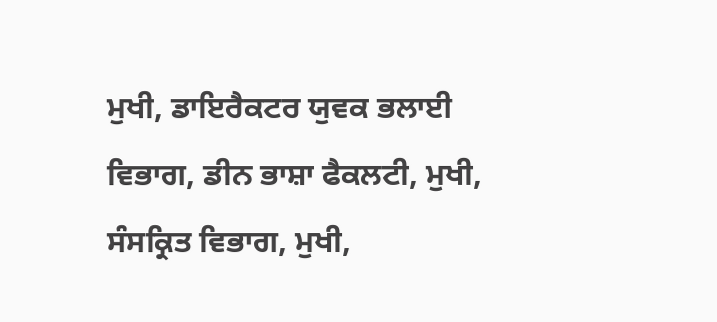ਮੁਖੀ, ਡਾਇਰੈਕਟਰ ਯੁਵਕ ਭਲਾਈ ਵਿਭਾਗ, ਡੀਨ ਭਾਸ਼ਾ ਫੈਕਲਟੀ, ਮੁਖੀ, ਸੰਸਕ੍ਰਿਤ ਵਿਭਾਗ, ਮੁਖੀ,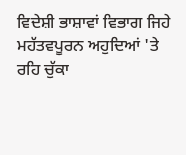ਵਿਦੇਸ਼ੀ ਭਾਸ਼ਾਵਾਂ ਵਿਭਾਗ ਜਿਹੇ ਮਹੱਤਵਪੂਰਨ ਅਹੁਦਿਆਂ 'ਤੇ ਰਹਿ ਚੁੱਕਾ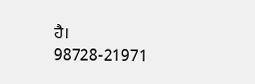ਹੈ।
98728-21971